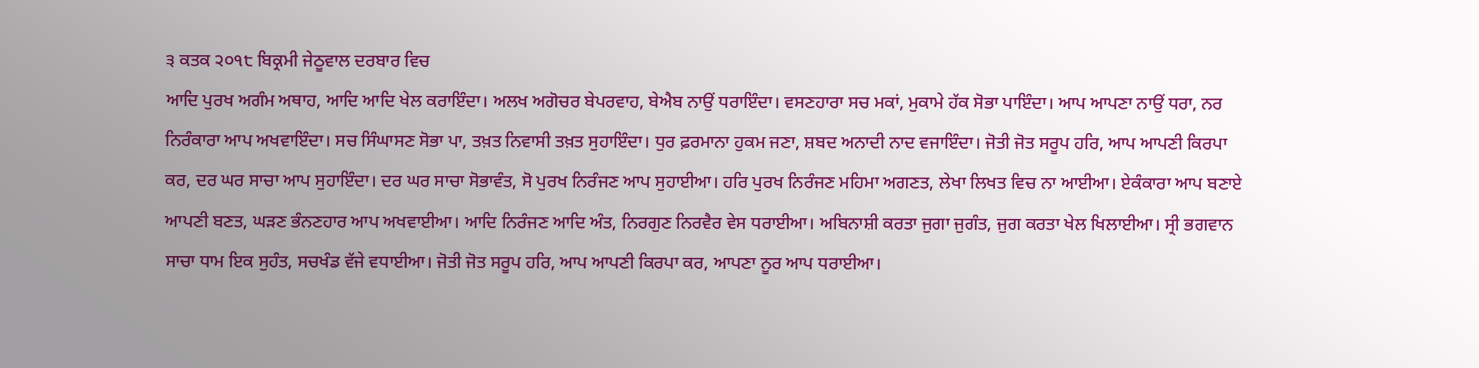੩ ਕਤਕ ੨੦੧੮ ਬਿਕ੍ਰਮੀ ਜੇਠੂਵਾਲ ਦਰਬਾਰ ਵਿਚ
ਆਦਿ ਪੁਰਖ ਅਗੰਮ ਅਥਾਹ, ਆਦਿ ਆਦਿ ਖੇਲ ਕਰਾਇੰਦਾ। ਅਲਖ ਅਗੋਚਰ ਬੇਪਰਵਾਹ, ਬੇਐਬ ਨਾਉਂ ਧਰਾਇੰਦਾ। ਵਸਣਹਾਰਾ ਸਚ ਮਕਾਂ, ਮੁਕਾਮੇ ਹੱਕ ਸੋਭਾ ਪਾਇੰਦਾ। ਆਪ ਆਪਣਾ ਨਾਉਂ ਧਰਾ, ਨਰ ਨਿਰੰਕਾਰਾ ਆਪ ਅਖਵਾਇੰਦਾ। ਸਚ ਸਿੰਘਾਸਣ ਸੋਭਾ ਪਾ, ਤਖ਼ਤ ਨਿਵਾਸੀ ਤਖ਼ਤ ਸੁਹਾਇੰਦਾ। ਧੁਰ ਫ਼ਰਮਾਨਾ ਹੁਕਮ ਜਣਾ, ਸ਼ਬਦ ਅਨਾਦੀ ਨਾਦ ਵਜਾਇੰਦਾ। ਜੋਤੀ ਜੋਤ ਸਰੂਪ ਹਰਿ, ਆਪ ਆਪਣੀ ਕਿਰਪਾ ਕਰ, ਦਰ ਘਰ ਸਾਚਾ ਆਪ ਸੁਹਾਇੰਦਾ। ਦਰ ਘਰ ਸਾਚਾ ਸੋਭਾਵੰਤ, ਸੋ ਪੁਰਖ ਨਿਰੰਜਣ ਆਪ ਸੁਹਾਈਆ। ਹਰਿ ਪੁਰਖ ਨਿਰੰਜਣ ਮਹਿਮਾ ਅਗਣਤ, ਲੇਖਾ ਲਿਖਤ ਵਿਚ ਨਾ ਆਈਆ। ਏਕੰਕਾਰਾ ਆਪ ਬਣਾਏ ਆਪਣੀ ਬਣਤ, ਘੜਣ ਭੰਨਣਹਾਰ ਆਪ ਅਖਵਾਈਆ। ਆਦਿ ਨਿਰੰਜਣ ਆਦਿ ਅੰਤ, ਨਿਰਗੁਣ ਨਿਰਵੈਰ ਵੇਸ ਧਰਾਈਆ। ਅਬਿਨਾਸ਼ੀ ਕਰਤਾ ਜੁਗਾ ਜੁਗੰਤ, ਜੁਗ ਕਰਤਾ ਖੇਲ ਖਿਲਾਈਆ। ਸ੍ਰੀ ਭਗਵਾਨ ਸਾਚਾ ਧਾਮ ਇਕ ਸੁਹੰਤ, ਸਚਖੰਡ ਵੱਜੇ ਵਧਾਈਆ। ਜੋਤੀ ਜੋਤ ਸਰੂਪ ਹਰਿ, ਆਪ ਆਪਣੀ ਕਿਰਪਾ ਕਰ, ਆਪਣਾ ਨੂਰ ਆਪ ਧਰਾਈਆ।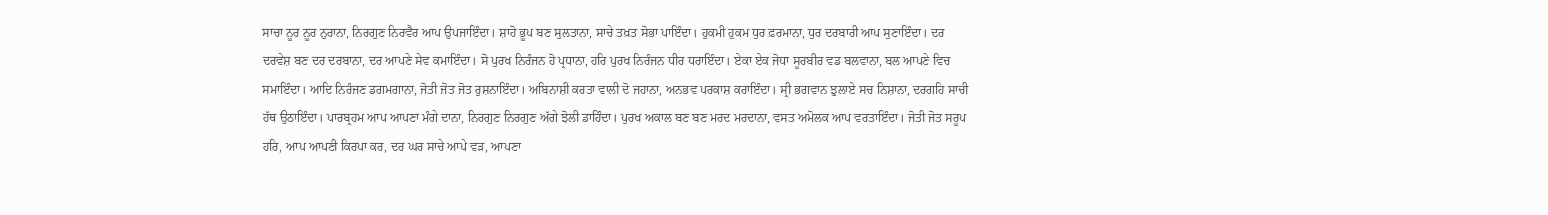ਸਾਚਾ ਨੂਰ ਨੂਰ ਨੁਰਾਨਾ, ਨਿਰਗੁਣ ਨਿਰਵੈਰ ਆਪ ਉਪਜਾਇੰਦਾ। ਸ਼ਾਹੋ ਭੂਪ ਬਣ ਸੁਲਤਾਨਾ, ਸਾਚੇ ਤਖ਼ਤ ਸੋਭਾ ਪਾਇੰਦਾ। ਹੁਕਮੀ ਹੁਕਮ ਧੁਰ ਫ਼ਰਮਾਨਾ, ਧੁਰ ਦਰਬਾਰੀ ਆਪ ਸੁਣਾਇੰਦਾ। ਦਰ ਦਰਵੇਸ਼ ਬਣ ਦਰ ਦਰਬਾਨਾ, ਦਰ ਆਪਣੇ ਸੇਵ ਕਮਾਇੰਦਾ। ਸੋ ਪੁਰਖ ਨਿਰੰਜਨ ਹੋ ਪ੍ਰਧਾਨਾ, ਹਰਿ ਪੁਰਖ ਨਿਰੰਜਨ ਧੀਰ ਧਰਾਇੰਦਾ। ਏਕਾ ਏਕ ਜੋਧਾ ਸੂਰਬੀਰ ਵਡ ਬਲਵਾਨਾ, ਬਲ ਆਪਣੇ ਵਿਚ ਸਮਾਇੰਦਾ। ਆਦਿ ਨਿਰੰਜਣ ਡਗਮਗਾਨਾ, ਜੋਤੀ ਜੋਤ ਜੋਤ ਰੁਸ਼ਨਾਇੰਦਾ। ਅਬਿਨਾਸ਼ੀ ਕਰਤਾ ਵਾਲੀ ਦੋ ਜਹਾਨਾ, ਅਨਭਵ ਪਰਕਾਸ਼ ਕਰਾਇੰਦਾ। ਸ੍ਰੀ ਭਗਵਾਨ ਝੁਲਾਏ ਸਚ ਨਿਸ਼ਾਨਾ, ਦਰਗਹਿ ਸਾਚੀ ਹੱਥ ਉਠਾਇੰਦਾ। ਪਾਰਬ੍ਰਹਮ ਆਪ ਆਪਣਾ ਮੰਗੇ ਦਾਨਾ, ਨਿਰਗੁਣ ਨਿਰਗੁਣ ਅੱਗੇ ਝੋਲੀ ਡਾਹਿੰਦਾ। ਪੁਰਖ ਅਕਾਲ ਬਣ ਬਣ ਮਰਦ ਮਰਦਾਨਾ, ਵਸਤ ਅਮੋਲਕ ਆਪ ਵਰਤਾਇੰਦਾ। ਜੋਤੀ ਜੋਤ ਸਰੂਪ ਹਰਿ, ਆਪ ਆਪਣੀ ਕਿਰਪਾ ਕਰ, ਦਰ ਘਰ ਸਾਚੇ ਆਪੇ ਵੜ, ਆਪਣਾ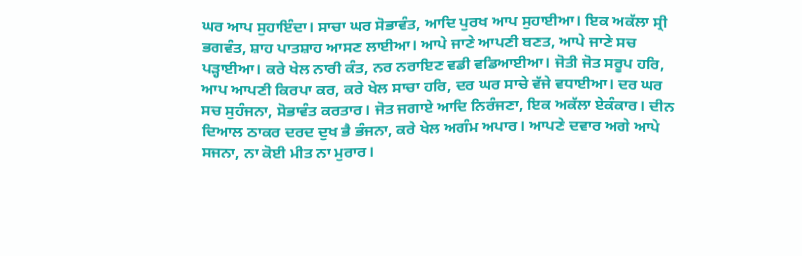ਘਰ ਆਪ ਸੁਹਾਇੰਦਾ। ਸਾਚਾ ਘਰ ਸੋਭਾਵੰਤ, ਆਦਿ ਪੁਰਖ ਆਪ ਸੁਹਾਈਆ। ਇਕ ਅਕੱਲਾ ਸ੍ਰੀ ਭਗਵੰਤ, ਸ਼ਾਹ ਪਾਤਸ਼ਾਹ ਆਸਣ ਲਾਈਆ। ਆਪੇ ਜਾਣੇ ਆਪਣੀ ਬਣਤ, ਆਪੇ ਜਾਣੇ ਸਚ ਪੜ੍ਹਾਈਆ। ਕਰੇ ਖੇਲ ਨਾਰੀ ਕੰਤ, ਨਰ ਨਰਾਇਣ ਵਡੀ ਵਡਿਆਈਆ। ਜੋਤੀ ਜੋਤ ਸਰੂਪ ਹਰਿ, ਆਪ ਆਪਣੀ ਕਿਰਪਾ ਕਰ, ਕਰੇ ਖੇਲ ਸਾਚਾ ਹਰਿ, ਦਰ ਘਰ ਸਾਚੇ ਵੱਜੇ ਵਧਾਈਆ। ਦਰ ਘਰ ਸਚ ਸੁਹੰਜਨਾ, ਸੋਭਾਵੰਤ ਕਰਤਾਰ। ਜੋਤ ਜਗਾਏ ਆਦਿ ਨਿਰੰਜਣਾ, ਇਕ ਅਕੱਲਾ ਏਕੰਕਾਰ। ਦੀਨ ਦਿਆਲ ਠਾਕਰ ਦਰਦ ਦੁਖ ਭੈ ਭੰਜਨਾ, ਕਰੇ ਖੇਲ ਅਗੰਮ ਅਪਾਰ। ਆਪਣੇ ਦਵਾਰ ਅਗੇ ਆਪੇ ਸਜਨਾ, ਨਾ ਕੋਈ ਮੀਤ ਨਾ ਮੁਰਾਰ।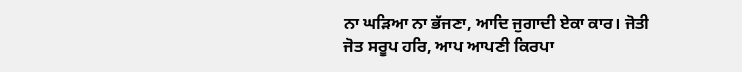ਨਾ ਘੜਿਆ ਨਾ ਭੱਜਣਾ, ਆਦਿ ਜੁਗਾਦੀ ਏਕਾ ਕਾਰ। ਜੋਤੀ ਜੋਤ ਸਰੂਪ ਹਰਿ, ਆਪ ਆਪਣੀ ਕਿਰਪਾ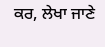ਕਰ, ਲੇਖਾ ਜਾਣੇ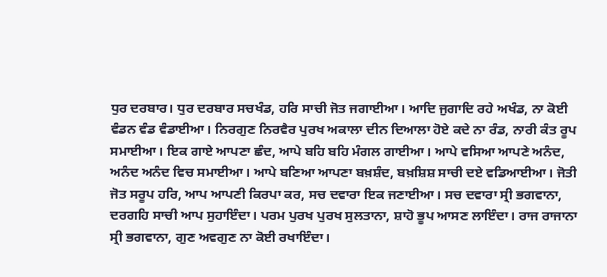ਧੁਰ ਦਰਬਾਰ। ਧੁਰ ਦਰਬਾਰ ਸਚਖੰਡ, ਹਰਿ ਸਾਚੀ ਜੋਤ ਜਗਾਈਆ। ਆਦਿ ਜੁਗਾਦਿ ਰਹੇ ਅਖੰਡ, ਨਾ ਕੋਈ ਵੰਡਨ ਵੰਡ ਵੰਡਾਈਆ। ਨਿਰਗੁਣ ਨਿਰਵੈਰ ਪੁਰਖ ਅਕਾਲਾ ਦੀਨ ਦਿਆਲਾ ਹੋਏ ਕਦੇ ਨਾ ਰੰਡ, ਨਾਰੀ ਕੰਤ ਰੂਪ ਸਮਾਈਆ। ਇਕ ਗਾਏ ਆਪਣਾ ਛੰਦ, ਆਪੇ ਬਹਿ ਬਹਿ ਮੰਗਲ ਗਾਈਆ। ਆਪੇ ਵਸਿਆ ਆਪਣੇ ਅਨੰਦ, ਅਨੰਦ ਅਨੰਦ ਵਿਚ ਸਮਾਈਆ। ਆਪੇ ਬਣਿਆ ਆਪਣਾ ਬਖ਼ਸ਼ੰਦ, ਬਖ਼ਸ਼ਿਸ਼ ਸਾਚੀ ਦਏ ਵਡਿਆਈਆ। ਜੋਤੀ ਜੋਤ ਸਰੂਪ ਹਰਿ, ਆਪ ਆਪਣੀ ਕਿਰਪਾ ਕਰ, ਸਚ ਦਵਾਰਾ ਇਕ ਜਣਾਈਆ। ਸਚ ਦਵਾਰਾ ਸ੍ਰੀ ਭਗਵਾਨਾ, ਦਰਗਹਿ ਸਾਚੀ ਆਪ ਸੁਹਾਇੰਦਾ। ਪਰਮ ਪੁਰਖ ਪੁਰਖ ਸੁਲਤਾਨਾ, ਸ਼ਾਹੋ ਭੂਪ ਆਸਣ ਲਾਇੰਦਾ। ਰਾਜ ਰਾਜਾਨਾ ਸ੍ਰੀ ਭਗਵਾਨਾ, ਗੁਣ ਅਵਗੁਣ ਨਾ ਕੋਈ ਰਖਾਇੰਦਾ।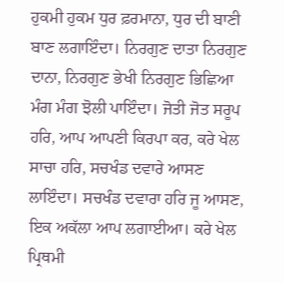ਹੁਕਮੀ ਹੁਕਮ ਧੁਰ ਫ਼ਰਮਾਨਾ, ਧੁਰ ਦੀ ਬਾਣੀ ਬਾਣ ਲਗਾਇੰਦਾ। ਨਿਰਗੁਣ ਦਾਤਾ ਨਿਰਗੁਣ ਦਾਨਾ, ਨਿਰਗੁਣ ਭੇਖੀ ਨਿਰਗੁਣ ਭਿਛਿਆ ਮੰਗ ਮੰਗ ਝੋਲੀ ਪਾਇੰਦਾ। ਜੋਤੀ ਜੋਤ ਸਰੂਪ ਹਰਿ, ਆਪ ਆਪਣੀ ਕਿਰਪਾ ਕਰ, ਕਰੇ ਖੇਲ ਸਾਚਾ ਹਰਿ, ਸਚਖੰਡ ਦਵਾਰੇ ਆਸਣ ਲਾਇੰਦਾ। ਸਚਖੰਡ ਦਵਾਰਾ ਹਰਿ ਜੂ ਆਸਣ, ਇਕ ਅਕੱਲਾ ਆਪ ਲਗਾਈਆ। ਕਰੇ ਖੇਲ ਪ੍ਰਿਥਮੀ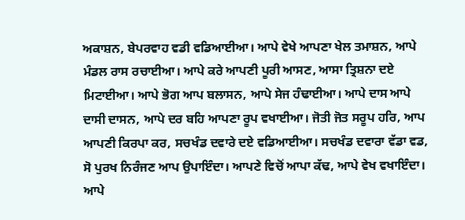ਅਕਾਸ਼ਨ, ਬੇਪਰਵਾਹ ਵਡੀ ਵਡਿਆਈਆ। ਆਪੇ ਵੇਖੇ ਆਪਣਾ ਖੇਲ ਤਮਾਸ਼ਨ, ਆਪੇ ਮੰਡਲ ਰਾਸ ਰਚਾਈਆ। ਆਪੇ ਕਰੇ ਆਪਣੀ ਪੂਰੀ ਆਸਣ, ਆਸਾ ਤ੍ਰਿਸ਼ਨਾ ਦਏ ਮਿਟਾਈਆ। ਆਪੇ ਭੋਗ ਆਪ ਬਲਾਸਨ, ਆਪੇ ਸੇਜ ਹੰਢਾਈਆ। ਆਪੇ ਦਾਸ ਆਪੇ ਦਾਸੀ ਦਾਸਨ, ਆਪੇ ਦਰ ਬਹਿ ਆਪਣਾ ਰੂਪ ਵਖਾਈਆ। ਜੋਤੀ ਜੋਤ ਸਰੂਪ ਹਰਿ, ਆਪ ਆਪਣੀ ਕਿਰਪਾ ਕਰ, ਸਚਖੰਡ ਦਵਾਰੇ ਦਏ ਵਡਿਆਈਆ। ਸਚਖੰਡ ਦਵਾਰਾ ਵੱਡਾ ਵਡ, ਸੋ ਪੁਰਖ ਨਿਰੰਜਣ ਆਪ ਉਪਾਇੰਦਾ। ਆਪਣੇ ਵਿਚੋਂ ਆਪਾ ਕੱਢ, ਆਪੇ ਵੇਖ ਵਖਾਇੰਦਾ। ਆਪੇ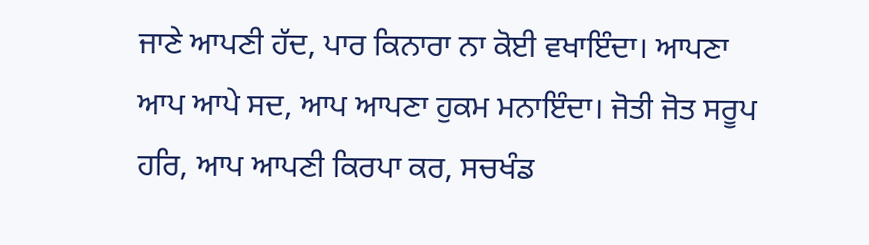ਜਾਣੇ ਆਪਣੀ ਹੱਦ, ਪਾਰ ਕਿਨਾਰਾ ਨਾ ਕੋਈ ਵਖਾਇੰਦਾ। ਆਪਣਾ ਆਪ ਆਪੇ ਸਦ, ਆਪ ਆਪਣਾ ਹੁਕਮ ਮਨਾਇੰਦਾ। ਜੋਤੀ ਜੋਤ ਸਰੂਪ ਹਰਿ, ਆਪ ਆਪਣੀ ਕਿਰਪਾ ਕਰ, ਸਚਖੰਡ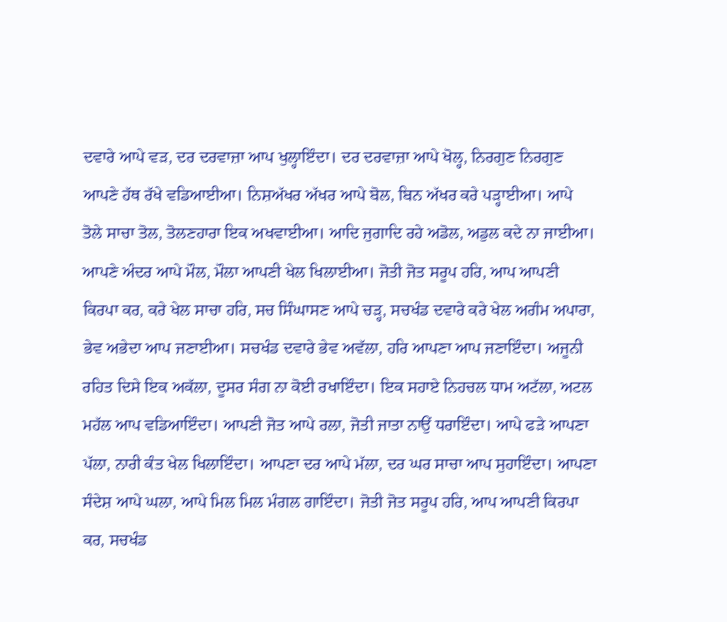ਦਵਾਰੇ ਆਪੇ ਵੜ, ਦਰ ਦਰਵਾਜ਼ਾ ਆਪ ਖੁਲ੍ਹਾਇੰਦਾ। ਦਰ ਦਰਵਾਜ਼ਾ ਆਪੇ ਖੋਲ੍ਹ, ਨਿਰਗੁਣ ਨਿਰਗੁਣ ਆਪਣੇ ਹੱਥ ਰੱਖੇ ਵਡਿਆਈਆ। ਨਿਸ਼ਅੱਖਰ ਅੱਖਰ ਆਪੇ ਬੋਲ, ਬਿਨ ਅੱਖਰ ਕਰੇ ਪੜ੍ਹਾਈਆ। ਆਪੇ ਤੋਲੇ ਸਾਚਾ ਤੋਲ, ਤੋਲਣਹਾਰਾ ਇਕ ਅਖਵਾਈਆ। ਆਦਿ ਜੁਗਾਦਿ ਰਹੇ ਅਡੋਲ, ਅਡੁਲ ਕਦੇ ਨਾ ਜਾਈਆ। ਆਪਣੇ ਅੰਦਰ ਆਪੇ ਮੌਲ, ਮੌਲਾ ਆਪਣੀ ਖੇਲ ਖਿਲਾਈਆ। ਜੋਤੀ ਜੋਤ ਸਰੂਪ ਹਰਿ, ਆਪ ਆਪਣੀ ਕਿਰਪਾ ਕਰ, ਕਰੇ ਖੇਲ ਸਾਚਾ ਹਰਿ, ਸਚ ਸਿੰਘਾਸਣ ਆਪੇ ਚੜ੍ਹ, ਸਚਖੰਡ ਦਵਾਰੇ ਕਰੇ ਖੇਲ ਅਗੰਮ ਅਪਾਰਾ, ਭੇਵ ਅਭੇਦਾ ਆਪ ਜਣਾਈਆ। ਸਚਖੰਡ ਦਵਾਰੇ ਭੇਵ ਅਵੱਲਾ, ਹਰਿ ਆਪਣਾ ਆਪ ਜਣਾਇੰਦਾ। ਅਜੂਨੀ ਰਹਿਤ ਦਿਸੇ ਇਕ ਅਕੱਲਾ, ਦੂਸਰ ਸੰਗ ਨਾ ਕੋਈ ਰਖਾਇੰਦਾ। ਇਕ ਸਹਾਏ ਨਿਹਚਲ ਧਾਮ ਅਟੱਲਾ, ਅਟਲ ਮਹੱਲ ਆਪ ਵਡਿਆਇੰਦਾ। ਆਪਣੀ ਜੋਤ ਆਪੇ ਰਲਾ, ਜੋਤੀ ਜਾਤਾ ਨਾਉਂ ਧਰਾਇੰਦਾ। ਆਪੇ ਫੜੇ ਆਪਣਾ ਪੱਲਾ, ਨਾਰੀ ਕੰਤ ਖੇਲ ਖਿਲਾਇੰਦਾ। ਆਪਣਾ ਦਰ ਆਪੇ ਮੱਲਾ, ਦਰ ਘਰ ਸਾਚਾ ਆਪ ਸੁਹਾਇੰਦਾ। ਆਪਣਾ ਸੰਦੇਸ਼ ਆਪੇ ਘਲਾ, ਆਪੇ ਮਿਲ ਮਿਲ ਮੰਗਲ ਗਾਇੰਦਾ। ਜੋਤੀ ਜੋਤ ਸਰੂਪ ਹਰਿ, ਆਪ ਆਪਣੀ ਕਿਰਪਾ ਕਰ, ਸਚਖੰਡ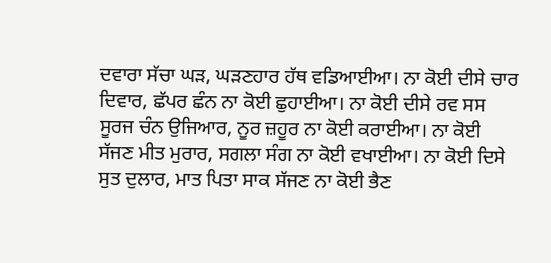ਦਵਾਰਾ ਸੱਚਾ ਘੜ, ਘੜਣਹਾਰ ਹੱਥ ਵਡਿਆਈਆ। ਨਾ ਕੋਈ ਦੀਸੇ ਚਾਰ ਦਿਵਾਰ, ਛੱਪਰ ਛੰਨ ਨਾ ਕੋਈ ਛੁਹਾਈਆ। ਨਾ ਕੋਈ ਦੀਸੇ ਰਵ ਸਸ ਸੂਰਜ ਚੰਨ ਉਜਿਆਰ, ਨੂਰ ਜ਼ਹੂਰ ਨਾ ਕੋਈ ਕਰਾਈਆ। ਨਾ ਕੋਈ ਸੱਜਣ ਮੀਤ ਮੁਰਾਰ, ਸਗਲਾ ਸੰਗ ਨਾ ਕੋਈ ਵਖਾਈਆ। ਨਾ ਕੋਈ ਦਿਸੇ ਸੁਤ ਦੁਲਾਰ, ਮਾਤ ਪਿਤਾ ਸਾਕ ਸੱਜਣ ਨਾ ਕੋਈ ਭੈਣ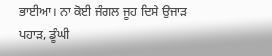ਭਾਈਆ। ਨਾ ਕੋਈ ਜੰਗਲ ਜੂਹ ਦਿਸੇ ਉਜਾੜ ਪਹਾੜ, ਡੂੰਘੀ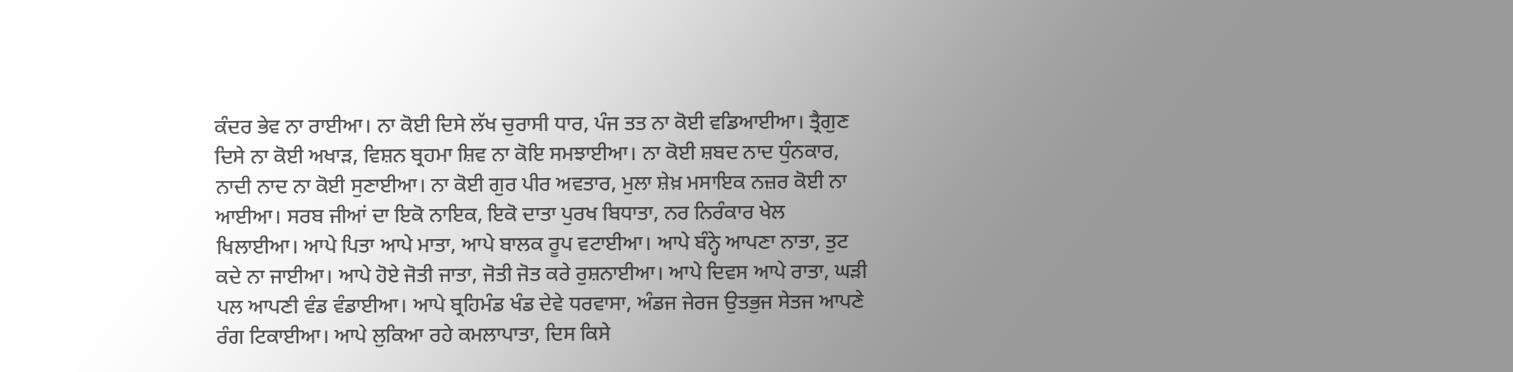ਕੰਦਰ ਭੇਵ ਨਾ ਰਾਈਆ। ਨਾ ਕੋਈ ਦਿਸੇ ਲੱਖ ਚੁਰਾਸੀ ਧਾਰ, ਪੰਜ ਤਤ ਨਾ ਕੋਈ ਵਡਿਆਈਆ। ਤ੍ਰੈਗੁਣ ਦਿਸੇ ਨਾ ਕੋਈ ਅਖਾੜ, ਵਿਸ਼ਨ ਬ੍ਰਹਮਾ ਸ਼ਿਵ ਨਾ ਕੋਇ ਸਮਝਾਈਆ। ਨਾ ਕੋਈ ਸ਼ਬਦ ਨਾਦ ਧੁੰਨਕਾਰ, ਨਾਦੀ ਨਾਦ ਨਾ ਕੋਈ ਸੁਣਾਈਆ। ਨਾ ਕੋਈ ਗੁਰ ਪੀਰ ਅਵਤਾਰ, ਮੁਲਾ ਸ਼ੇਖ਼ ਮਸਾਇਕ ਨਜ਼ਰ ਕੋਈ ਨਾ ਆਈਆ। ਸਰਬ ਜੀਆਂ ਦਾ ਇਕੋ ਨਾਇਕ, ਇਕੋ ਦਾਤਾ ਪੁਰਖ ਬਿਧਾਤਾ, ਨਰ ਨਿਰੰਕਾਰ ਖੇਲ ਖਿਲਾਈਆ। ਆਪੇ ਪਿਤਾ ਆਪੇ ਮਾਤਾ, ਆਪੇ ਬਾਲਕ ਰੂਪ ਵਟਾਈਆ। ਆਪੇ ਬੰਨ੍ਹੇ ਆਪਣਾ ਨਾਤਾ, ਤੁਟ ਕਦੇ ਨਾ ਜਾਈਆ। ਆਪੇ ਹੋਏ ਜੋਤੀ ਜਾਤਾ, ਜੋਤੀ ਜੋਤ ਕਰੇ ਰੁਸ਼ਨਾਈਆ। ਆਪੇ ਦਿਵਸ ਆਪੇ ਰਾਤਾ, ਘੜੀ ਪਲ ਆਪਣੀ ਵੰਡ ਵੰਡਾਈਆ। ਆਪੇ ਬ੍ਰਹਿਮੰਡ ਖੰਡ ਦੇਵੇ ਧਰਵਾਸਾ, ਅੰਡਜ ਜੇਰਜ ਉਤਭੁਜ ਸੇਤਜ ਆਪਣੇ ਰੰਗ ਟਿਕਾਈਆ। ਆਪੇ ਲੁਕਿਆ ਰਹੇ ਕਮਲਾਪਾਤਾ, ਦਿਸ ਕਿਸੇ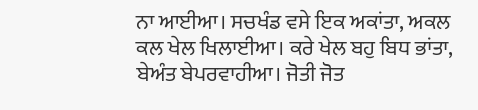ਨਾ ਆਈਆ। ਸਚਖੰਡ ਵਸੇ ਇਕ ਅਕਾਂਤਾ, ਅਕਲ ਕਲ ਖੇਲ ਖਿਲਾਈਆ। ਕਰੇ ਖੇਲ ਬਹੁ ਬਿਧ ਭਾਂਤਾ, ਬੇਅੰਤ ਬੇਪਰਵਾਹੀਆ। ਜੋਤੀ ਜੋਤ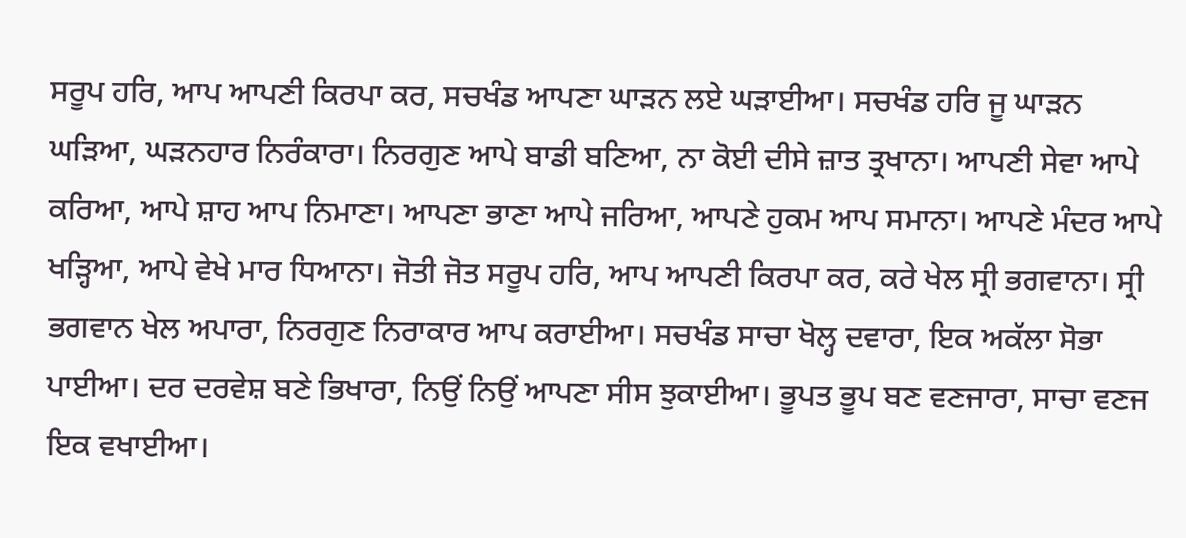ਸਰੂਪ ਹਰਿ, ਆਪ ਆਪਣੀ ਕਿਰਪਾ ਕਰ, ਸਚਖੰਡ ਆਪਣਾ ਘਾੜਨ ਲਏ ਘੜਾਈਆ। ਸਚਖੰਡ ਹਰਿ ਜੂ ਘਾੜਨ ਘੜਿਆ, ਘੜਨਹਾਰ ਨਿਰੰਕਾਰਾ। ਨਿਰਗੁਣ ਆਪੇ ਬਾਡੀ ਬਣਿਆ, ਨਾ ਕੋਈ ਦੀਸੇ ਜ਼ਾਤ ਤ੍ਰਖਾਨਾ। ਆਪਣੀ ਸੇਵਾ ਆਪੇ ਕਰਿਆ, ਆਪੇ ਸ਼ਾਹ ਆਪ ਨਿਮਾਣਾ। ਆਪਣਾ ਭਾਣਾ ਆਪੇ ਜਰਿਆ, ਆਪਣੇ ਹੁਕਮ ਆਪ ਸਮਾਨਾ। ਆਪਣੇ ਮੰਦਰ ਆਪੇ ਖੜ੍ਹਿਆ, ਆਪੇ ਵੇਖੇ ਮਾਰ ਧਿਆਨਾ। ਜੋਤੀ ਜੋਤ ਸਰੂਪ ਹਰਿ, ਆਪ ਆਪਣੀ ਕਿਰਪਾ ਕਰ, ਕਰੇ ਖੇਲ ਸ੍ਰੀ ਭਗਵਾਨਾ। ਸ੍ਰੀ ਭਗਵਾਨ ਖੇਲ ਅਪਾਰਾ, ਨਿਰਗੁਣ ਨਿਰਾਕਾਰ ਆਪ ਕਰਾਈਆ। ਸਚਖੰਡ ਸਾਚਾ ਖੋਲ੍ਹ ਦਵਾਰਾ, ਇਕ ਅਕੱਲਾ ਸੋਭਾ ਪਾਈਆ। ਦਰ ਦਰਵੇਸ਼ ਬਣੇ ਭਿਖਾਰਾ, ਨਿਉਂ ਨਿਉਂ ਆਪਣਾ ਸੀਸ ਝੁਕਾਈਆ। ਭੂਪਤ ਭੂਪ ਬਣ ਵਣਜਾਰਾ, ਸਾਚਾ ਵਣਜ ਇਕ ਵਖਾਈਆ।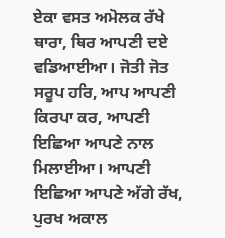ਏਕਾ ਵਸਤ ਅਮੋਲਕ ਰੱਖੇ ਥਾਰਾ, ਥਿਰ ਆਪਣੀ ਦਏ ਵਡਿਆਈਆ। ਜੋਤੀ ਜੋਤ ਸਰੂਪ ਹਰਿ, ਆਪ ਆਪਣੀ ਕਿਰਪਾ ਕਰ, ਆਪਣੀ ਇਛਿਆ ਆਪਣੇ ਨਾਲ ਮਿਲਾਈਆ। ਆਪਣੀ ਇਛਿਆ ਆਪਣੇ ਅੱਗੇ ਰੱਖ, ਪੁਰਖ ਅਕਾਲ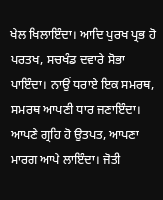ਖੇਲ ਖਿਲਾਇੰਦਾ। ਆਦਿ ਪੁਰਖ ਪ੍ਰਭ ਹੋ ਪਰਤਖ, ਸਚਖੰਡ ਦਵਾਰੇ ਸੋਭਾ ਪਾਇੰਦਾ। ਨਾਉਂ ਧਰਾਏ ਇਕ ਸਮਰਥ, ਸਮਰਥ ਆਪਣੀ ਧਾਰ ਜਣਾਇੰਦਾ। ਆਪਣੇ ਗ੍ਰਹਿ ਹੋ ਉਤਪਤ, ਆਪਣਾ ਮਾਰਗ ਆਪੇ ਲਾਇੰਦਾ। ਜੋਤੀ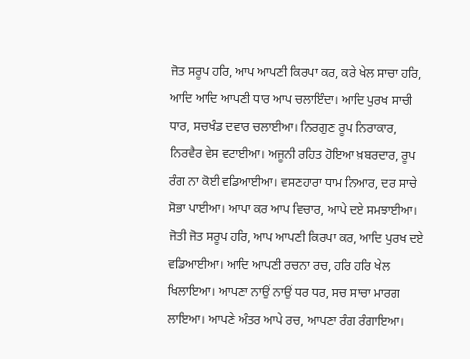ਜੋਤ ਸਰੂਪ ਹਰਿ, ਆਪ ਆਪਣੀ ਕਿਰਪਾ ਕਰ, ਕਰੇ ਖੇਲ ਸਾਚਾ ਹਰਿ, ਆਦਿ ਆਦਿ ਆਪਣੀ ਧਾਰ ਆਪ ਚਲਾਇੰਦਾ। ਆਦਿ ਪੁਰਖ ਸਾਚੀ ਧਾਰ, ਸਚਖੰਡ ਦਵਾਰ ਚਲਾਈਆ। ਨਿਰਗੁਣ ਰੂਪ ਨਿਰਾਕਾਰ, ਨਿਰਵੈਰ ਵੇਸ ਵਟਾਈਆ। ਅਜੂਨੀ ਰਹਿਤ ਹੋਇਆ ਖ਼ਬਰਦਾਰ, ਰੂਪ ਰੰਗ ਨਾ ਕੋਈ ਵਡਿਆਈਆ। ਵਸਣਹਾਰਾ ਧਾਮ ਨਿਆਰ, ਦਰ ਸਾਚੇ ਸੋਭਾ ਪਾਈਆ। ਆਪਾ ਕਰ ਆਪ ਵਿਚਾਰ, ਆਪੇ ਦਏ ਸਮਝਾਈਆ। ਜੋਤੀ ਜੋਤ ਸਰੂਪ ਹਰਿ, ਆਪ ਆਪਣੀ ਕਿਰਪਾ ਕਰ, ਆਦਿ ਪੁਰਖ ਦਏ ਵਡਿਆਈਆ। ਆਦਿ ਆਪਣੀ ਰਚਨਾ ਰਚ, ਹਰਿ ਹਰਿ ਖੇਲ ਖਿਲਾਇਆ। ਆਪਣਾ ਨਾਉਂ ਨਾਉਂ ਧਰ ਧਰ, ਸਚ ਸਾਚਾ ਮਾਰਗ ਲਾਇਆ। ਆਪਣੇ ਅੰਤਰ ਆਪੇ ਰਚ, ਆਪਣਾ ਰੰਗ ਰੰਗਾਇਆ।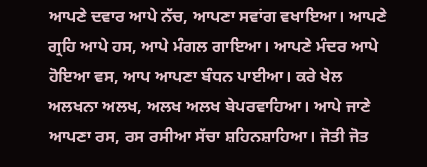ਆਪਣੇ ਦਵਾਰ ਆਪੇ ਨੱਚ, ਆਪਣਾ ਸਵਾਂਗ ਵਖਾਇਆ। ਆਪਣੇ ਗ੍ਰਹਿ ਆਪੇ ਹਸ, ਆਪੇ ਮੰਗਲ ਗਾਇਆ। ਆਪਣੇ ਮੰਦਰ ਆਪੇ ਹੋਇਆ ਵਸ, ਆਪ ਆਪਣਾ ਬੰਧਨ ਪਾਈਆ। ਕਰੇ ਖੇਲ ਅਲਖਨਾ ਅਲਖ, ਅਲਖ ਅਲਖ ਬੇਪਰਵਾਹਿਆ। ਆਪੇ ਜਾਣੇ ਆਪਣਾ ਰਸ, ਰਸ ਰਸੀਆ ਸੱਚਾ ਸ਼ਹਿਨਸ਼ਾਹਿਆ। ਜੋਤੀ ਜੋਤ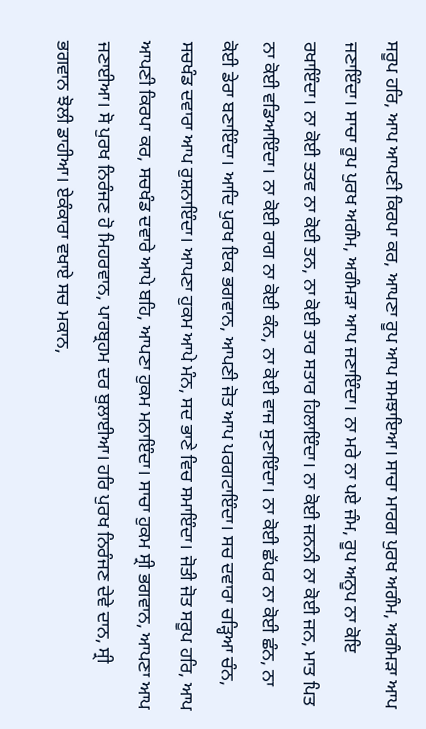ਸਰੂਪ ਹਰਿ, ਆਪ ਆਪਣੀ ਕਿਰਪਾ ਕਰ, ਆਪਣਾ ਰੂਪ ਆਪ ਸਮਝਾਇਆ। ਸਾਚਾ ਮਾਰਗ ਪੁਰਖ ਅਗੰਮ, ਅਗੰਮੜਾ ਆਪ ਜਣਾਇੰਦਾ। ਸਾਚਾ ਰੂਪ ਪੁਰਖ ਅਗੰਮ, ਅਗੰਮੜਾ ਆਪ ਜਣਾਇੰਦਾ। ਨਾ ਮਰੇ ਨਾ ਪਏ ਜੰਮ, ਰੂਪ ਅਨੂਪ ਨਾ ਕੋਇ ਰਖਾਇੰਦਾ। ਨਾ ਕੋਈ ਤਤਵ ਨਾ ਕੋਈ ਤਨ, ਨਾ ਕੋਈ ਤਾਰ ਸਤਾਰ ਹਿਲਾਇੰਦਾ। ਨਾ ਕੋਈ ਜਨਨੀ ਨਾ ਕੋਈ ਜਨ, ਮਾਤ ਪਿਤ ਨਾ ਕੋਈ ਵਡਿਆਇੰਦਾ। ਨਾ ਕੋਈ ਰਾਗ ਨਾ ਕੋਈ ਕੰਨ, ਨਾ ਕੋਈ ਵਾਜ ਸੁਣਾਇੰਦਾ। ਨਾ ਕੋਈ ਛੱਪਰ ਨਾ ਕੋਈ ਛੰਨ, ਨਾ ਕੋਈ ਡੇਰਾ ਬਣਾਇੰਦਾ। ਆਦਿ ਪੁਰਖ ਇਕ ਭਗਵਾਨ, ਆਪਣੀ ਜੋਤ ਆਪ ਪਰਗਟਾਇੰਦਾ। ਸਚ ਦਵਾਰਾ ਚੜ੍ਹਿਆ ਚੰਨ, ਸਚਖੰਡ ਦਵਾਰਾ ਆਪ ਰੁਸ਼ਨਾਇੰਦਾ। ਆਪਣਾ ਹੁਕਮ ਆਪੇ ਮੰਨ, ਸਦ ਭਾਣੇ ਵਿਚ ਸਮਾਇੰਦਾ। ਜੋਤੀ ਜੋਤ ਸਰੂਪ ਹਰਿ, ਆਪ ਆਪਣੀ ਕਿਰਪਾ ਕਰ, ਸਚਖੰਡ ਦਵਾਰੇ ਆਪੇ ਬਹਿ, ਆਪਣਾ ਹੁਕਮ ਮਨਾਇੰਦਾ। ਸਾਚਾ ਹੁਕਮ ਸ੍ਰੀ ਭਗਵਾਨ, ਆਪਣਾ ਆਪ ਜਣਾਈਆ। ਸੋ ਪੁਰਖ ਨਿਰੰਜਣ ਹੋ ਮਿਹਰਵਾਨ, ਪਾਰਬ੍ਰਹਮ ਦਰ ਬੁਲਾਈਆ। ਹਰਿ ਪੁਰਖ ਨਿਰੰਜਣ ਦੇਵੇ ਦਾਨ, ਸ੍ਰੀ ਭਗਵਾਨ ਝੋਲੀ ਡਾਹੀਆ। ਏਕੰਕਾਰਾ ਵਖਾਏ ਸਚ ਮਕਾਨ,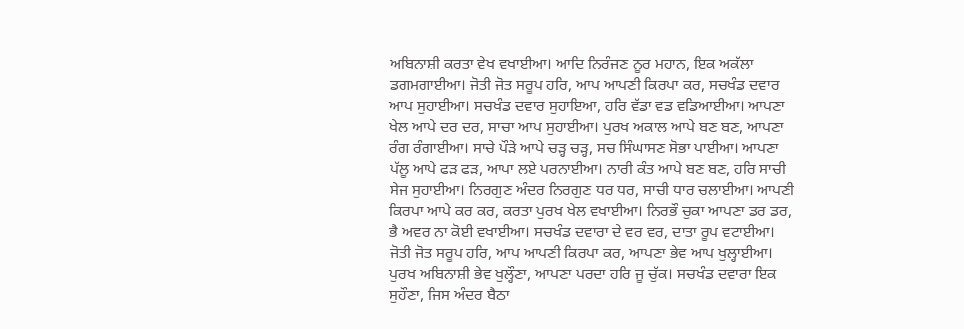ਅਬਿਨਾਸ਼ੀ ਕਰਤਾ ਵੇਖ ਵਖਾਈਆ। ਆਦਿ ਨਿਰੰਜਣ ਨੂਰ ਮਹਾਨ, ਇਕ ਅਕੱਲਾ ਡਗਮਗਾਈਆ। ਜੋਤੀ ਜੋਤ ਸਰੂਪ ਹਰਿ, ਆਪ ਆਪਣੀ ਕਿਰਪਾ ਕਰ, ਸਚਖੰਡ ਦਵਾਰ ਆਪ ਸੁਹਾਈਆ। ਸਚਖੰਡ ਦਵਾਰ ਸੁਹਾਇਆ, ਹਰਿ ਵੱਡਾ ਵਡ ਵਡਿਆਈਆ। ਆਪਣਾ ਖੇਲ ਆਪੇ ਦਰ ਦਰ, ਸਾਚਾ ਆਪ ਸੁਹਾਈਆ। ਪੁਰਖ ਅਕਾਲ ਆਪੇ ਬਣ ਬਣ, ਆਪਣਾ ਰੰਗ ਰੰਗਾਈਆ। ਸਾਚੇ ਪੌੜੇ ਆਪੇ ਚੜ੍ਹ ਚੜ੍ਹ, ਸਚ ਸਿੰਘਾਸਣ ਸੋਭਾ ਪਾਈਆ। ਆਪਣਾ ਪੱਲੂ ਆਪੇ ਫੜ ਫੜ, ਆਪਾ ਲਏ ਪਰਨਾਈਆ। ਨਾਰੀ ਕੰਤ ਆਪੇ ਬਣ ਬਣ, ਹਰਿ ਸਾਚੀ ਸੇਜ ਸੁਹਾਈਆ। ਨਿਰਗੁਣ ਅੰਦਰ ਨਿਰਗੁਣ ਧਰ ਧਰ, ਸਾਚੀ ਧਾਰ ਚਲਾਈਆ। ਆਪਣੀ ਕਿਰਪਾ ਆਪੇ ਕਰ ਕਰ, ਕਰਤਾ ਪੁਰਖ ਖੇਲ ਵਖਾਈਆ। ਨਿਰਭੌ ਚੁਕਾ ਆਪਣਾ ਡਰ ਡਰ, ਭੈ ਅਵਰ ਨਾ ਕੋਈ ਵਖਾਈਆ। ਸਚਖੰਡ ਦਵਾਰਾ ਦੇ ਵਰ ਵਰ, ਦਾਤਾ ਰੂਪ ਵਟਾਈਆ। ਜੋਤੀ ਜੋਤ ਸਰੂਪ ਹਰਿ, ਆਪ ਆਪਣੀ ਕਿਰਪਾ ਕਰ, ਆਪਣਾ ਭੇਵ ਆਪ ਖੁਲ੍ਹਾਈਆ। ਪੁਰਖ ਅਬਿਨਾਸ਼ੀ ਭੇਵ ਖੁਲ੍ਹੌਣਾ, ਆਪਣਾ ਪਰਦਾ ਹਰਿ ਜੂ ਚੁੱਕ। ਸਚਖੰਡ ਦਵਾਰਾ ਇਕ ਸੁਹੌਣਾ, ਜਿਸ ਅੰਦਰ ਬੈਠਾ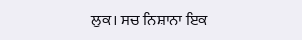ਲੁਕ। ਸਚ ਨਿਸ਼ਾਨਾ ਇਕ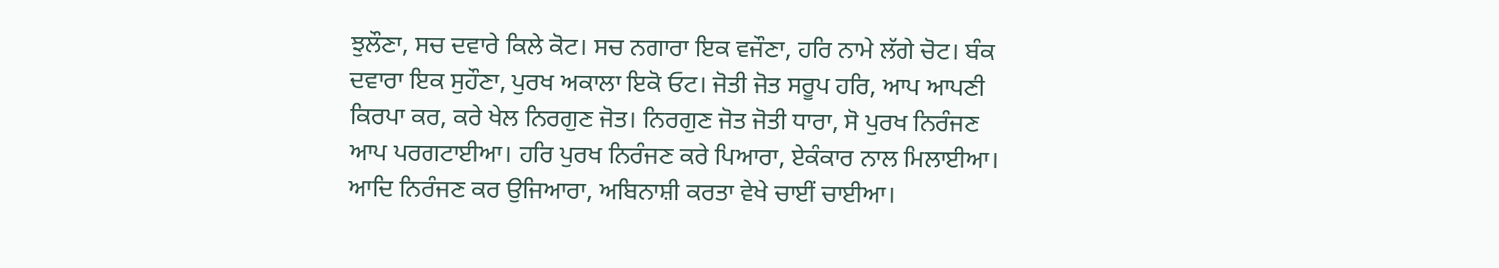ਝੁਲੌਣਾ, ਸਚ ਦਵਾਰੇ ਕਿਲੇ ਕੋਟ। ਸਚ ਨਗਾਰਾ ਇਕ ਵਜੌਣਾ, ਹਰਿ ਨਾਮੇ ਲੱਗੇ ਚੋਟ। ਬੰਕ ਦਵਾਰਾ ਇਕ ਸੁਹੌਣਾ, ਪੁਰਖ ਅਕਾਲਾ ਇਕੋ ਓਟ। ਜੋਤੀ ਜੋਤ ਸਰੂਪ ਹਰਿ, ਆਪ ਆਪਣੀ ਕਿਰਪਾ ਕਰ, ਕਰੇ ਖੇਲ ਨਿਰਗੁਣ ਜੋਤ। ਨਿਰਗੁਣ ਜੋਤ ਜੋਤੀ ਧਾਰਾ, ਸੋ ਪੁਰਖ ਨਿਰੰਜਣ ਆਪ ਪਰਗਟਾਈਆ। ਹਰਿ ਪੁਰਖ ਨਿਰੰਜਣ ਕਰੇ ਪਿਆਰਾ, ਏਕੰਕਾਰ ਨਾਲ ਮਿਲਾਈਆ। ਆਦਿ ਨਿਰੰਜਣ ਕਰ ਉਜਿਆਰਾ, ਅਬਿਨਾਸ਼ੀ ਕਰਤਾ ਵੇਖੇ ਚਾਈਂ ਚਾਈਆ।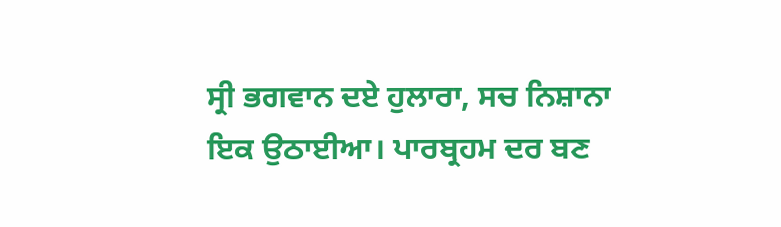ਸ੍ਰੀ ਭਗਵਾਨ ਦਏ ਹੁਲਾਰਾ, ਸਚ ਨਿਸ਼ਾਨਾ ਇਕ ਉਠਾਈਆ। ਪਾਰਬ੍ਰਹਮ ਦਰ ਬਣ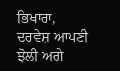ਭਿਖਾਰਾ, ਦਰਵੇਸ਼ ਆਪਣੀ ਝੋਲੀ ਅਗੇ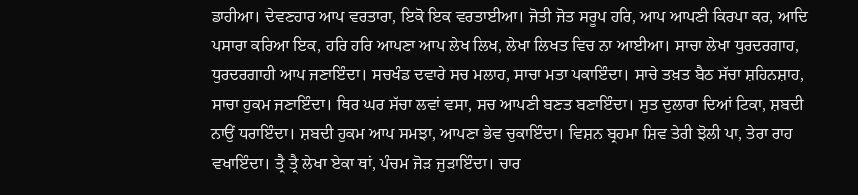ਡਾਹੀਆ। ਦੇਵਣਹਾਰ ਆਪ ਵਰਤਾਰਾ, ਇਕੋ ਇਕ ਵਰਤਾਈਆ। ਜੋਤੀ ਜੋਤ ਸਰੂਪ ਹਰਿ, ਆਪ ਆਪਣੀ ਕਿਰਪਾ ਕਰ, ਆਦਿ ਪਸਾਰਾ ਕਰਿਆ ਇਕ, ਹਰਿ ਹਰਿ ਆਪਣਾ ਆਪ ਲੇਖ ਲਿਖ, ਲੇਖਾ ਲਿਖਤ ਵਿਚ ਨਾ ਆਈਆ। ਸਾਚਾ ਲੇਖਾ ਧੁਰਦਰਗਾਹ, ਧੁਰਦਰਗਾਹੀ ਆਪ ਜਣਾਇੰਦਾ। ਸਚਖੰਡ ਦਵਾਰੇ ਸਚ ਮਲਾਹ, ਸਾਚਾ ਮਤਾ ਪਕਾਇੰਦਾ। ਸਾਚੇ ਤਖ਼ਤ ਬੈਠ ਸੱਚਾ ਸ਼ਹਿਨਸ਼ਾਹ, ਸਾਚਾ ਹੁਕਮ ਜਣਾਇੰਦਾ। ਥਿਰ ਘਰ ਸੱਚਾ ਲਵਾਂ ਵਸਾ, ਸਚ ਆਪਣੀ ਬਣਤ ਬਣਾਇੰਦਾ। ਸੁਤ ਦੁਲਾਰਾ ਦਿਆਂ ਟਿਕਾ, ਸ਼ਬਦੀ ਨਾਉਂ ਧਰਾਇੰਦਾ। ਸ਼ਬਦੀ ਹੁਕਮ ਆਪ ਸਮਝਾ, ਆਪਣਾ ਭੇਵ ਚੁਕਾਇੰਦਾ। ਵਿਸ਼ਨ ਬ੍ਰਹਮਾ ਸ਼ਿਵ ਤੇਰੀ ਝੋਲੀ ਪਾ, ਤੇਰਾ ਰਾਹ ਵਖਾਇੰਦਾ। ਤ੍ਰੈ ਤ੍ਰੈ ਲੇਖਾ ਏਕਾ ਥਾਂ, ਪੰਚਮ ਜੋੜ ਜੁੜਾਇੰਦਾ। ਚਾਰ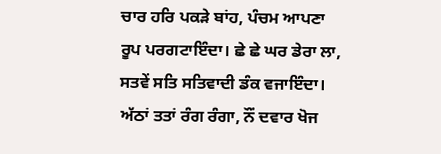ਚਾਰ ਹਰਿ ਪਕੜੇ ਬਾਂਹ, ਪੰਚਮ ਆਪਣਾ ਰੂਪ ਪਰਗਟਾਇੰਦਾ। ਛੇ ਛੇ ਘਰ ਡੇਰਾ ਲਾ, ਸਤਵੇਂ ਸਤਿ ਸਤਿਵਾਦੀ ਡੰਕ ਵਜਾਇੰਦਾ। ਅੱਠਾਂ ਤਤਾਂ ਰੰਗ ਰੰਗਾ, ਨੌਂ ਦਵਾਰ ਖੋਜ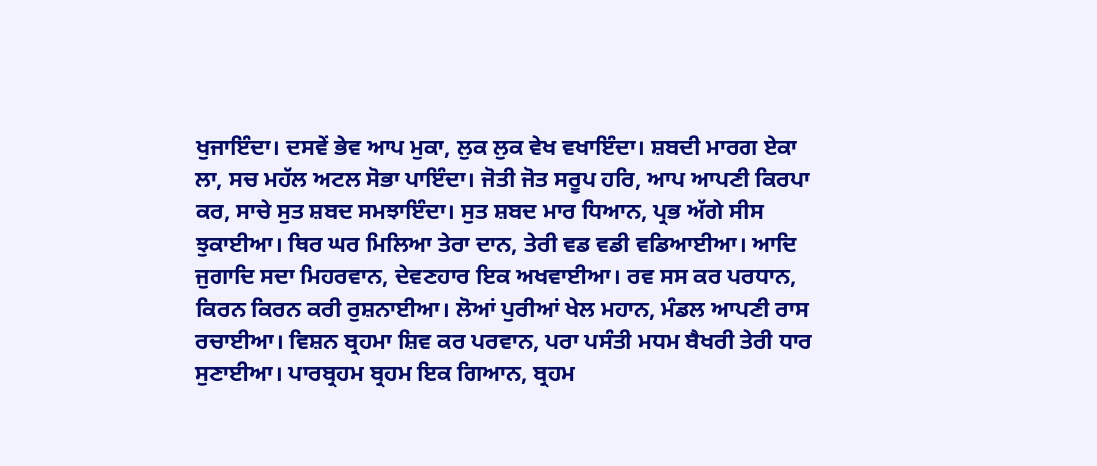ਖੁਜਾਇੰਦਾ। ਦਸਵੇਂ ਭੇਵ ਆਪ ਮੁਕਾ, ਲੁਕ ਲੁਕ ਵੇਖ ਵਖਾਇੰਦਾ। ਸ਼ਬਦੀ ਮਾਰਗ ਏਕਾ ਲਾ, ਸਚ ਮਹੱਲ ਅਟਲ ਸੋਭਾ ਪਾਇੰਦਾ। ਜੋਤੀ ਜੋਤ ਸਰੂਪ ਹਰਿ, ਆਪ ਆਪਣੀ ਕਿਰਪਾ ਕਰ, ਸਾਚੇ ਸੁਤ ਸ਼ਬਦ ਸਮਝਾਇੰਦਾ। ਸੁਤ ਸ਼ਬਦ ਮਾਰ ਧਿਆਨ, ਪ੍ਰਭ ਅੱਗੇ ਸੀਸ ਝੁਕਾਈਆ। ਥਿਰ ਘਰ ਮਿਲਿਆ ਤੇਰਾ ਦਾਨ, ਤੇਰੀ ਵਡ ਵਡੀ ਵਡਿਆਈਆ। ਆਦਿ ਜੁਗਾਦਿ ਸਦਾ ਮਿਹਰਵਾਨ, ਦੇਵਣਹਾਰ ਇਕ ਅਖਵਾਈਆ। ਰਵ ਸਸ ਕਰ ਪਰਧਾਨ, ਕਿਰਨ ਕਿਰਨ ਕਰੀ ਰੁਸ਼ਨਾਈਆ। ਲੋਆਂ ਪੁਰੀਆਂ ਖੇਲ ਮਹਾਨ, ਮੰਡਲ ਆਪਣੀ ਰਾਸ ਰਚਾਈਆ। ਵਿਸ਼ਨ ਬ੍ਰਹਮਾ ਸ਼ਿਵ ਕਰ ਪਰਵਾਨ, ਪਰਾ ਪਸੰਤੀ ਮਧਮ ਬੈਖਰੀ ਤੇਰੀ ਧਾਰ ਸੁਣਾਈਆ। ਪਾਰਬ੍ਰਹਮ ਬ੍ਰਹਮ ਇਕ ਗਿਆਨ, ਬ੍ਰਹਮ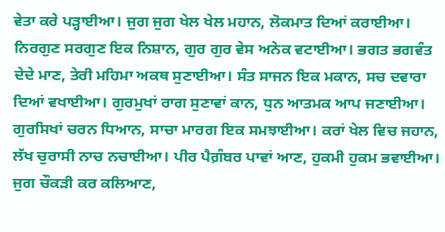ਵੇਤਾ ਕਰੇ ਪੜ੍ਹਾਈਆ। ਜੁਗ ਜੁਗ ਖੇਲ ਖੇਲ ਮਹਾਨ, ਲੋਕਮਾਤ ਦਿਆਂ ਕਰਾਈਆ। ਨਿਰਗੁਣ ਸਰਗੁਣ ਇਕ ਨਿਸ਼ਾਨ, ਗੁਰ ਗੁਰ ਵੇਸ ਅਨੇਕ ਵਟਾਈਆ। ਭਗਤ ਭਗਵੰਤ ਦੇਦੇ ਮਾਣ, ਤੇਰੀ ਮਹਿਮਾ ਅਕਥ ਸੁਣਾਈਆ। ਸੰਤ ਸਾਜਨ ਇਕ ਮਕਾਨ, ਸਚ ਦਵਾਰਾ ਦਿਆਂ ਵਖਾਈਆ। ਗੁਰਮੁਖਾਂ ਰਾਗ ਸੁਣਾਵਾਂ ਕਾਨ, ਧੁਨ ਆਤਮਕ ਆਪ ਜਣਾਈਆ। ਗੁਰਸਿਖਾਂ ਚਰਨ ਧਿਆਨ, ਸਾਚਾ ਮਾਰਗ ਇਕ ਸਮਝਾਈਆ। ਕਰਾਂ ਖੇਲ ਵਿਚ ਜਹਾਨ, ਲੱਖ ਚੁਰਾਸੀ ਨਾਚ ਨਚਾਈਆ। ਪੀਰ ਪੈਗ਼ੰਬਰ ਪਾਵਾਂ ਆਣ, ਹੁਕਮੀ ਹੁਕਮ ਭਵਾਈਆ। ਜੁਗ ਚੌਕੜੀ ਕਰ ਕਲਿਆਣ,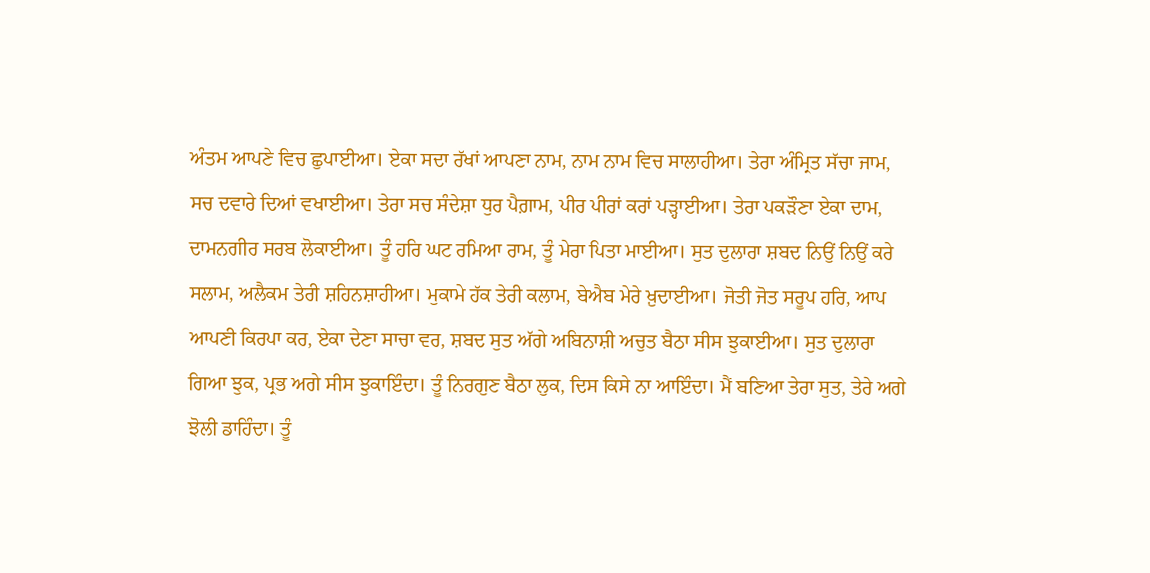ਅੰਤਮ ਆਪਣੇ ਵਿਚ ਛੁਪਾਈਆ। ਏਕਾ ਸਦਾ ਰੱਖਾਂ ਆਪਣਾ ਨਾਮ, ਨਾਮ ਨਾਮ ਵਿਚ ਸਾਲਾਹੀਆ। ਤੇਰਾ ਅੰਮ੍ਰਿਤ ਸੱਚਾ ਜਾਮ, ਸਚ ਦਵਾਰੇ ਦਿਆਂ ਵਖਾਈਆ। ਤੇਰਾ ਸਚ ਸੰਦੇਸ਼ਾ ਧੁਰ ਪੈਗ਼ਾਮ, ਪੀਰ ਪੀਰਾਂ ਕਰਾਂ ਪੜ੍ਹਾਈਆ। ਤੇਰਾ ਪਕੜੌਣਾ ਏਕਾ ਦਾਮ, ਦਾਮਨਗੀਰ ਸਰਬ ਲੋਕਾਈਆ। ਤੂੰ ਹਰਿ ਘਟ ਰਮਿਆ ਰਾਮ, ਤੂੰ ਮੇਰਾ ਪਿਤਾ ਮਾਈਆ। ਸੁਤ ਦੁਲਾਰਾ ਸ਼ਬਦ ਨਿਉਂ ਨਿਉਂ ਕਰੇ ਸਲਾਮ, ਅਲੈਕਮ ਤੇਰੀ ਸ਼ਹਿਨਸ਼ਾਹੀਆ। ਮੁਕਾਮੇ ਹੱਕ ਤੇਰੀ ਕਲਾਮ, ਬੇਐਬ ਮੇਰੇ ਖ਼ੁਦਾਈਆ। ਜੋਤੀ ਜੋਤ ਸਰੂਪ ਹਰਿ, ਆਪ ਆਪਣੀ ਕਿਰਪਾ ਕਰ, ਏਕਾ ਦੇਣਾ ਸਾਚਾ ਵਰ, ਸ਼ਬਦ ਸੁਤ ਅੱਗੇ ਅਬਿਨਾਸ਼ੀ ਅਚੁਤ ਬੈਠਾ ਸੀਸ ਝੁਕਾਈਆ। ਸੁਤ ਦੁਲਾਰਾ ਗਿਆ ਝੁਕ, ਪ੍ਰਭ ਅਗੇ ਸੀਸ ਝੁਕਾਇੰਦਾ। ਤੂੰ ਨਿਰਗੁਣ ਬੈਠਾ ਲੁਕ, ਦਿਸ ਕਿਸੇ ਨਾ ਆਇੰਦਾ। ਮੈਂ ਬਣਿਆ ਤੇਰਾ ਸੁਤ, ਤੇਰੇ ਅਗੇ ਝੋਲੀ ਡਾਹਿੰਦਾ। ਤੂੰ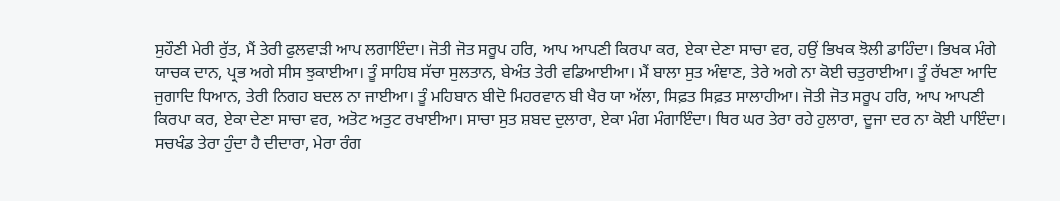ਸੁਹੌਣੀ ਮੇਰੀ ਰੁੱਤ, ਮੈਂ ਤੇਰੀ ਫੁਲਵਾੜੀ ਆਪ ਲਗਾਇੰਦਾ। ਜੋਤੀ ਜੋਤ ਸਰੂਪ ਹਰਿ, ਆਪ ਆਪਣੀ ਕਿਰਪਾ ਕਰ, ਏਕਾ ਦੇਣਾ ਸਾਚਾ ਵਰ, ਹਉਂ ਭਿਖਕ ਝੋਲੀ ਡਾਹਿੰਦਾ। ਭਿਖਕ ਮੰਗੇ ਯਾਚਕ ਦਾਨ, ਪ੍ਰਭ ਅਗੇ ਸੀਸ ਝੁਕਾਈਆ। ਤੂੰ ਸਾਹਿਬ ਸੱਚਾ ਸੁਲਤਾਨ, ਬੇਅੰਤ ਤੇਰੀ ਵਡਿਆਈਆ। ਮੈਂ ਬਾਲਾ ਸੁਤ ਅੰਞਾਣ, ਤੇਰੇ ਅਗੇ ਨਾ ਕੋਈ ਚਤੁਰਾਈਆ। ਤੂੰ ਰੱਖਣਾ ਆਦਿ ਜੁਗਾਦਿ ਧਿਆਨ, ਤੇਰੀ ਨਿਗਹ ਬਦਲ ਨਾ ਜਾਈਆ। ਤੂੰ ਮਹਿਬਾਨ ਬੀਦੋ ਮਿਹਰਵਾਨ ਬੀ ਖੈਰ ਯਾ ਅੱਲਾ, ਸਿਫ਼ਤ ਸਿਫ਼ਤ ਸਾਲਾਹੀਆ। ਜੋਤੀ ਜੋਤ ਸਰੂਪ ਹਰਿ, ਆਪ ਆਪਣੀ ਕਿਰਪਾ ਕਰ, ਏਕਾ ਦੇਣਾ ਸਾਚਾ ਵਰ, ਅਤੋਟ ਅਤੁਟ ਰਖਾਈਆ। ਸਾਚਾ ਸੁਤ ਸ਼ਬਦ ਦੁਲਾਰਾ, ਏਕਾ ਮੰਗ ਮੰਗਾਇੰਦਾ। ਥਿਰ ਘਰ ਤੇਰਾ ਰਹੇ ਹੁਲਾਰਾ, ਦੂਜਾ ਦਰ ਨਾ ਕੋਈ ਪਾਇੰਦਾ। ਸਚਖੰਡ ਤੇਰਾ ਹੁੰਦਾ ਹੈ ਦੀਦਾਰਾ, ਮੇਰਾ ਰੰਗ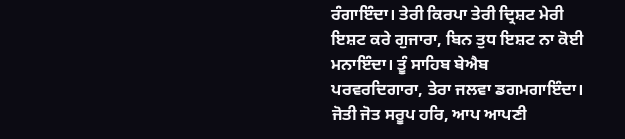ਰੰਗਾਇੰਦਾ। ਤੇਰੀ ਕਿਰਪਾ ਤੇਰੀ ਦ੍ਰਿਸ਼ਟ ਮੇਰੀ ਇਸ਼ਟ ਕਰੇ ਗੁਜਾਰਾ, ਬਿਨ ਤੁਧ ਇਸ਼ਟ ਨਾ ਕੋਈ ਮਨਾਇੰਦਾ। ਤੂੰ ਸਾਹਿਬ ਬੇਐਬ ਪਰਵਰਦਿਗਾਰਾ, ਤੇਰਾ ਜਲਵਾ ਡਗਮਗਾਇੰਦਾ। ਜੋਤੀ ਜੋਤ ਸਰੂਪ ਹਰਿ, ਆਪ ਆਪਣੀ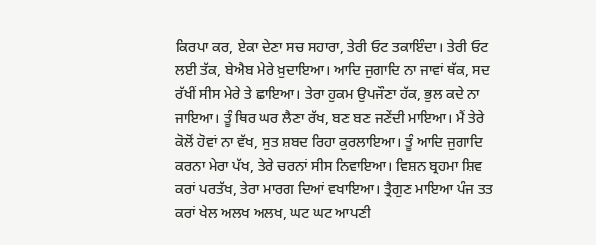ਕਿਰਪਾ ਕਰ, ਏਕਾ ਦੇਣਾ ਸਚ ਸਹਾਰਾ, ਤੇਰੀ ਓਟ ਤਕਾਇੰਦਾ। ਤੇਰੀ ਓਟ ਲਈ ਤੱਕ, ਬੇਐਬ ਮੇਰੇ ਖ਼ੁਦਾਇਆ। ਆਦਿ ਜੁਗਾਦਿ ਨਾ ਜਾਵਾਂ ਥੱਕ, ਸਦ ਰੱਖੀਂ ਸੀਸ ਮੇਰੇ ਤੇ ਛਾਇਆ। ਤੇਰਾ ਹੁਕਮ ਉਪਜੌਣਾ ਹੱਕ, ਭੁਲ ਕਦੇ ਨਾ ਜਾਇਆ। ਤੂੰ ਥਿਰ ਘਰ ਲੈਣਾ ਰੱਖ, ਬਣ ਬਣ ਜਣੇਂਦੀ ਮਾਇਆ। ਮੈਂ ਤੇਰੇ ਕੋਲੋਂ ਹੋਵਾਂ ਨਾ ਵੱਖ, ਸੁਤ ਸ਼ਬਦ ਰਿਹਾ ਕੁਰਲਾਇਆ। ਤੂੰ ਆਦਿ ਜੁਗਾਦਿ ਕਰਨਾ ਮੇਰਾ ਪੱਖ, ਤੇਰੇ ਚਰਨਾਂ ਸੀਸ ਨਿਵਾਇਆ। ਵਿਸ਼ਨ ਬ੍ਰਹਮਾ ਸ਼ਿਵ ਕਰਾਂ ਪਰਤੱਖ, ਤੇਰਾ ਮਾਰਗ ਦਿਆਂ ਵਖਾਇਆ। ਤ੍ਰੈਗੁਣ ਮਾਇਆ ਪੰਜ ਤਤ ਕਰਾਂ ਖੇਲ ਅਲਖ ਅਲਖ, ਘਟ ਘਟ ਆਪਣੀ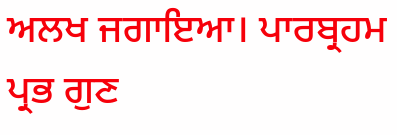ਅਲਖ ਜਗਾਇਆ। ਪਾਰਬ੍ਰਹਮ ਪ੍ਰਭ ਗੁਣ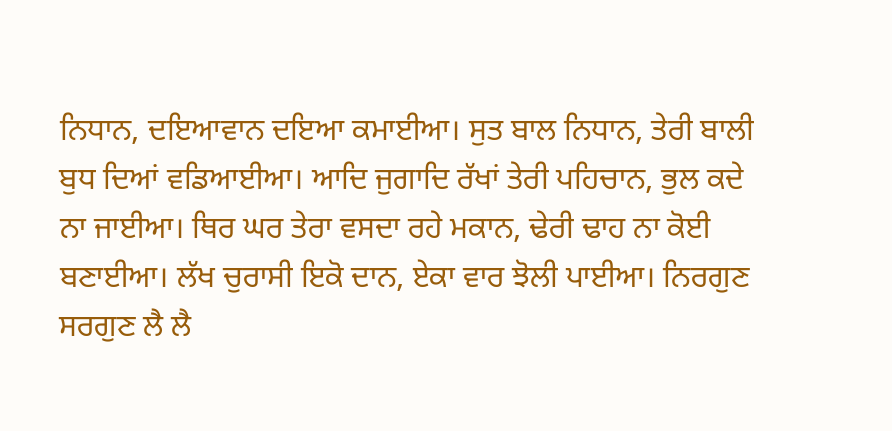ਨਿਧਾਨ, ਦਇਆਵਾਨ ਦਇਆ ਕਮਾਈਆ। ਸੁਤ ਬਾਲ ਨਿਧਾਨ, ਤੇਰੀ ਬਾਲੀ ਬੁਧ ਦਿਆਂ ਵਡਿਆਈਆ। ਆਦਿ ਜੁਗਾਦਿ ਰੱਖਾਂ ਤੇਰੀ ਪਹਿਚਾਨ, ਭੁਲ ਕਦੇ ਨਾ ਜਾਈਆ। ਥਿਰ ਘਰ ਤੇਰਾ ਵਸਦਾ ਰਹੇ ਮਕਾਨ, ਢੇਰੀ ਢਾਹ ਨਾ ਕੋਈ ਬਣਾਈਆ। ਲੱਖ ਚੁਰਾਸੀ ਇਕੋ ਦਾਨ, ਏਕਾ ਵਾਰ ਝੋਲੀ ਪਾਈਆ। ਨਿਰਗੁਣ ਸਰਗੁਣ ਲੈ ਲੈ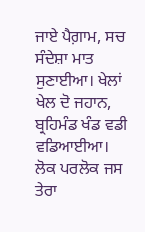ਜਾਏ ਪੈਗ਼ਾਮ, ਸਚ ਸੰਦੇਸ਼ਾ ਮਾਤ ਸੁਣਾਈਆ। ਖੇਲਾਂ ਖੇਲ ਦੋ ਜਹਾਨ, ਬ੍ਰਹਿਮੰਡ ਖੰਡ ਵਡੀ ਵਡਿਆਈਆ। ਲੋਕ ਪਰਲੋਕ ਜਸ ਤੇਰਾ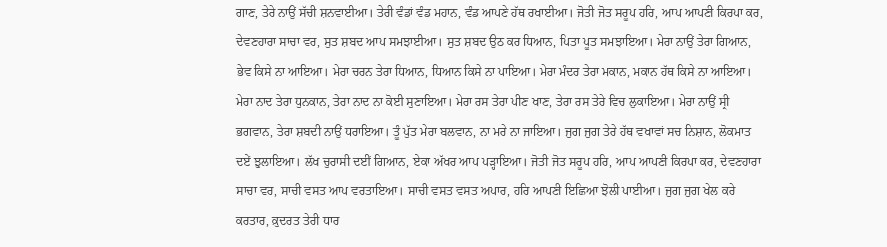ਗਾਣ, ਤੇਰੇ ਨਾਉਂ ਸੱਚੀ ਸ਼ਨਵਾਈਆ। ਤੇਰੀ ਵੰਡਾਂ ਵੰਡ ਮਹਾਨ, ਵੰਡ ਆਪਣੇ ਹੱਥ ਰਖਾਈਆ। ਜੋਤੀ ਜੋਤ ਸਰੂਪ ਹਰਿ, ਆਪ ਆਪਣੀ ਕਿਰਪਾ ਕਰ, ਦੇਵਣਹਾਰਾ ਸਾਚਾ ਵਰ, ਸੁਤ ਸ਼ਬਦ ਆਪ ਸਮਝਾਈਆ। ਸੁਤ ਸ਼ਬਦ ਉਠ ਕਰ ਧਿਆਨ, ਪਿਤਾ ਪੂਤ ਸਮਝਾਇਆ। ਮੇਰਾ ਨਾਉਂ ਤੇਰਾ ਗਿਆਨ, ਭੇਵ ਕਿਸੇ ਨਾ ਆਇਆ। ਮੇਰਾ ਚਰਨ ਤੇਰਾ ਧਿਆਨ, ਧਿਆਨ ਕਿਸੇ ਨਾ ਪਾਇਆ। ਮੇਰਾ ਮੰਦਰ ਤੇਰਾ ਮਕਾਨ, ਮਕਾਨ ਹੱਥ ਕਿਸੇ ਨਾ ਆਇਆ। ਮੇਰਾ ਨਾਦ ਤੇਰਾ ਧੁਨਕਾਨ, ਤੇਰਾ ਨਾਦ ਨਾ ਕੋਈ ਸੁਣਾਇਆ। ਮੇਰਾ ਰਸ ਤੇਰਾ ਪੀਣ ਖਾਣ, ਤੇਰਾ ਰਸ ਤੇਰੇ ਵਿਚ ਲੁਕਾਇਆ। ਮੇਰਾ ਨਾਉਂ ਸ੍ਰੀ ਭਗਵਾਨ, ਤੇਰਾ ਸ਼ਬਦੀ ਨਾਉਂ ਧਰਾਇਆ। ਤੂੰ ਪੁੱਤ ਮੇਰਾ ਬਲਵਾਨ, ਨਾ ਮਰੇ ਨਾ ਜਾਇਆ। ਜੁਗ ਜੁਗ ਤੇਰੇ ਹੱਥ ਵਖਾਵਾਂ ਸਚ ਨਿਸ਼ਾਨ, ਲੋਕਮਾਤ ਦਏਂ ਝੁਲਾਇਆ। ਲੱਖ ਚੁਰਾਸੀ ਦਈਂ ਗਿਆਨ, ਏਕਾ ਅੱਖਰ ਆਪ ਪੜ੍ਹਾਇਆ। ਜੋਤੀ ਜੋਤ ਸਰੂਪ ਹਰਿ, ਆਪ ਆਪਣੀ ਕਿਰਪਾ ਕਰ, ਦੇਵਣਹਾਰਾ ਸਾਚਾ ਵਰ, ਸਾਚੀ ਵਸਤ ਆਪ ਵਰਤਾਇਆ। ਸਾਚੀ ਵਸਤ ਵਸਤ ਅਪਾਰ, ਹਰਿ ਆਪਣੀ ਇਛਿਆ ਝੋਲੀ ਪਾਈਆ। ਜੁਗ ਜੁਗ ਖੇਲ ਕਰੇ ਕਰਤਾਰ, ਕ਼ੁਦਰਤ ਤੇਰੀ ਧਾਰ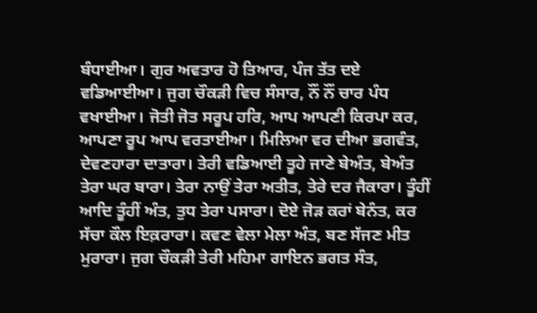ਬੰਧਾਈਆ। ਗੁਰ ਅਵਤਾਰ ਹੋ ਤਿਆਰ, ਪੰਜ ਤੱਤ ਦਏ ਵਡਿਆਈਆ। ਜੁਗ ਚੌਕੜੀ ਵਿਚ ਸੰਸਾਰ, ਨੌਂ ਨੌਂ ਚਾਰ ਪੰਧ ਵਖਾਈਆ। ਜੋਤੀ ਜੋਤ ਸਰੂਪ ਹਰਿ, ਆਪ ਆਪਣੀ ਕਿਰਪਾ ਕਰ, ਆਪਣਾ ਰੂਪ ਆਪ ਵਰਤਾਈਆ। ਮਿਲਿਆ ਵਰ ਦੀਆ ਭਗਵੰਤ, ਦੇਵਣਹਾਰਾ ਦਾਤਾਰਾ। ਤੇਰੀ ਵਡਿਆਈ ਤੂਹੇ ਜਾਣੇ ਬੇਅੰਤ, ਬੇਅੰਤ ਤੇਰਾ ਘਰ ਬਾਰਾ। ਤੇਰਾ ਨਾਉਂ ਤੇਰਾ ਅਤੀਤ, ਤੇਰੇ ਦਰ ਜੈਕਾਰਾ। ਤੂੰਹੀਂ ਆਦਿ ਤੂੰਹੀਂ ਅੰਤ, ਤੁਧ ਤੇਰਾ ਪਸਾਰਾ। ਦੋਏ ਜੋੜ ਕਰਾਂ ਬੇਨੰਤ, ਕਰ ਸੱਚਾ ਕੌਲ ਇਕ਼ਰਾਰਾ। ਕਵਣ ਵੇਲਾ ਮੇਲਾ ਅੰਤ, ਬਣ ਸੱਜਣ ਮੀਤ ਮੁਰਾਰਾ। ਜੁਗ ਚੌਕੜੀ ਤੇਰੀ ਮਹਿਮਾ ਗਾਇਨ ਭਗਤ ਸੰਤ,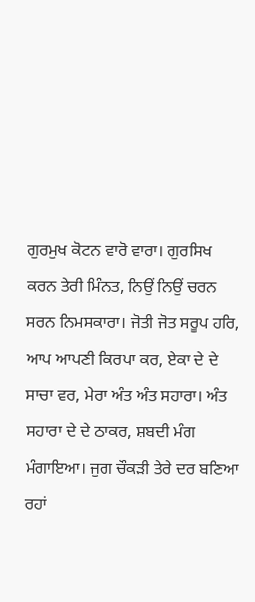ਗੁਰਮੁਖ ਕੋਟਨ ਵਾਰੋ ਵਾਰਾ। ਗੁਰਸਿਖ ਕਰਨ ਤੇਰੀ ਮਿੰਨਤ, ਨਿਉਂ ਨਿਉਂ ਚਰਨ ਸਰਨ ਨਿਮਸਕਾਰਾ। ਜੋਤੀ ਜੋਤ ਸਰੂਪ ਹਰਿ, ਆਪ ਆਪਣੀ ਕਿਰਪਾ ਕਰ, ਏਕਾ ਦੇ ਦੇ ਸਾਚਾ ਵਰ, ਮੇਰਾ ਅੰਤ ਅੰਤ ਸਹਾਰਾ। ਅੰਤ ਸਹਾਰਾ ਦੇ ਦੇ ਠਾਕਰ, ਸ਼ਬਦੀ ਮੰਗ ਮੰਗਾਇਆ। ਜੁਗ ਚੌਕੜੀ ਤੇਰੇ ਦਰ ਬਣਿਆ ਰਹਾਂ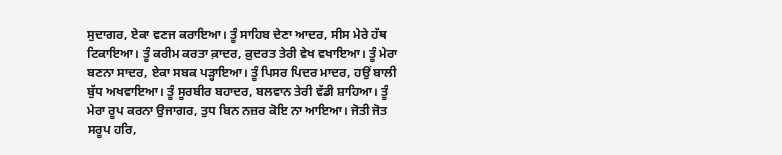ਸੁਦਾਗਰ, ਏਕਾ ਵਣਜ ਕਰਾਇਆ। ਤੂੰ ਸਾਹਿਬ ਦੇਣਾ ਆਦਰ, ਸੀਸ ਮੇਰੇ ਹੱਥ ਟਿਕਾਇਆ। ਤੂੰ ਕਰੀਮ ਕਰਤਾ ਕ਼ਾਦਰ, ਕ਼ੁਦਰਤ ਤੇਰੀ ਵੇਖ ਵਖਾਇਆ। ਤੂੰ ਮੇਰਾ ਬਣਨਾ ਸਾਦਰ, ਏਕਾ ਸਬਕ ਪੜ੍ਹਾਇਆ। ਤੂੰ ਪਿਸਰ ਪਿਦਰ ਮਾਦਰ, ਹਉਂ ਬਾਲੀ ਬੁੱਧ ਅਖਵਾਇਆ। ਤੂੰ ਸੂਰਬੀਰ ਬਹਾਦਰ, ਬਲਵਾਨ ਤੇਰੀ ਵੱਡੀ ਸ਼ਾਹਿਆ। ਤੂੰ ਮੇਰਾ ਰੂਪ ਕਰਨਾ ਉਜਾਗਰ, ਤੁਧ ਬਿਨ ਨਜ਼ਰ ਕੋਇ ਨਾ ਆਇਆ। ਜੋਤੀ ਜੋਤ ਸਰੂਪ ਹਰਿ,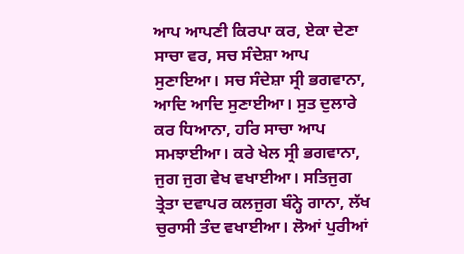ਆਪ ਆਪਣੀ ਕਿਰਪਾ ਕਰ, ਏਕਾ ਦੇਣਾ ਸਾਚਾ ਵਰ, ਸਚ ਸੰਦੇਸ਼ਾ ਆਪ ਸੁਣਾਇਆ। ਸਚ ਸੰਦੇਸ਼ਾ ਸ੍ਰੀ ਭਗਵਾਨਾ, ਆਦਿ ਆਦਿ ਸੁਣਾਈਆ। ਸੁਤ ਦੁਲਾਰੇ ਕਰ ਧਿਆਨਾ, ਹਰਿ ਸਾਚਾ ਆਪ ਸਮਝਾਈਆ। ਕਰੇ ਖੇਲ ਸ੍ਰੀ ਭਗਵਾਨਾ, ਜੁਗ ਜੁਗ ਵੇਖ ਵਖਾਈਆ। ਸਤਿਜੁਗ ਤ੍ਰੇਤਾ ਦਵਾਪਰ ਕਲਜੁਗ ਬੰਨ੍ਹੇ ਗਾਨਾ, ਲੱਖ ਚੁਰਾਸੀ ਤੰਦ ਵਖਾਈਆ। ਲੋਆਂ ਪੁਰੀਆਂ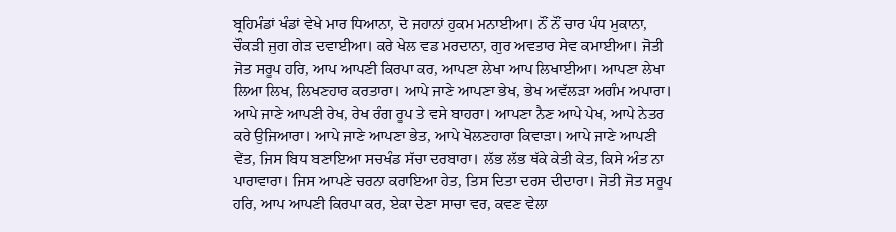ਬ੍ਰਹਿਮੰਡਾਂ ਖੰਡਾਂ ਵੇਖੇ ਮਾਰ ਧਿਆਨਾ, ਦੋ ਜਹਾਨਾਂ ਹੁਕਮ ਮਨਾਈਆ। ਨੌਂ ਨੌਂ ਚਾਰ ਪੰਧ ਮੁਕਾਨਾ, ਚੌਕੜੀ ਜੁਗ ਗੇੜ ਦਵਾਈਆ। ਕਰੇ ਖੇਲ ਵਡ ਮਰਦਾਨਾ, ਗੁਰ ਅਵਤਾਰ ਸੇਵ ਕਮਾਈਆ। ਜੋਤੀ ਜੋਤ ਸਰੂਪ ਹਰਿ, ਆਪ ਆਪਣੀ ਕਿਰਪਾ ਕਰ, ਆਪਣਾ ਲੇਖਾ ਆਪ ਲਿਖਾਈਆ। ਆਪਣਾ ਲੇਖਾ ਲਿਆ ਲਿਖ, ਲਿਖਣਹਾਰ ਕਰਤਾਰਾ। ਆਪੇ ਜਾਣੇ ਆਪਣਾ ਭੇਖ, ਭੇਖ ਅਵੱਲੜਾ ਅਗੰਮ ਅਪਾਰਾ। ਆਪੇ ਜਾਣੇ ਆਪਣੀ ਰੇਖ, ਰੇਖ ਰੰਗ ਰੂਪ ਤੇ ਵਸੇ ਬਾਹਰਾ। ਆਪਣਾ ਨੈਣ ਆਪੇ ਪੇਖ, ਆਪੇ ਨੇਤਰ ਕਰੇ ਉਜਿਆਰਾ। ਆਪੇ ਜਾਣੇ ਆਪਣਾ ਭੇਤ, ਆਪੇ ਖੋਲਣਹਾਰਾ ਕਿਵਾੜਾ। ਆਪੇ ਜਾਣੇ ਆਪਣੀ ਵੇਂਤ, ਜਿਸ ਬਿਧ ਬਣਾਇਆ ਸਚਖੰਡ ਸੱਚਾ ਦਰਬਾਰਾ। ਲੱਭ ਲੱਭ ਥੱਕੇ ਕੇਤੀ ਕੇਤ, ਕਿਸੇ ਅੰਤ ਨਾ ਪਾਰਾਵਾਰਾ। ਜਿਸ ਆਪਣੇ ਚਰਨਾ ਕਰਾਇਆ ਹੇਤ, ਤਿਸ ਦਿਤਾ ਦਰਸ ਦੀਦਾਰਾ। ਜੋਤੀ ਜੋਤ ਸਰੂਪ ਹਰਿ, ਆਪ ਆਪਣੀ ਕਿਰਪਾ ਕਰ, ਏਕਾ ਦੇਣਾ ਸਾਚਾ ਵਰ, ਕਵਣ ਵੇਲਾ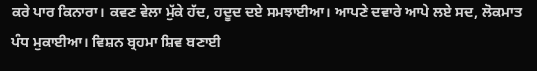ਕਰੇ ਪਾਰ ਕਿਨਾਰਾ। ਕਵਣ ਵੇਲਾ ਮੁੱਕੇ ਹੱਦ, ਹਦੂਦ ਦਏ ਸਮਝਾਈਆ। ਆਪਣੇ ਦਵਾਰੇ ਆਪੇ ਲਏ ਸਦ, ਲੋਕਮਾਤ ਪੰਧ ਮੁਕਾਈਆ। ਵਿਸ਼ਨ ਬ੍ਰਹਮਾ ਸ਼ਿਵ ਬਣਾਈ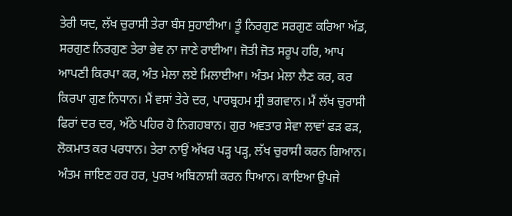ਤੇਰੀ ਯਦ, ਲੱਖ ਚੁਰਾਸੀ ਤੇਰਾ ਬੰਸ ਸੁਹਾਈਆ। ਤੂੰ ਨਿਰਗੁਣ ਸਰਗੁਣ ਕਰਿਆ ਅੱਡ, ਸਰਗੁਣ ਨਿਰਗੁਣ ਤੇਰਾ ਭੇਵ ਨਾ ਜਾਣੇ ਰਾਈਆ। ਜੋਤੀ ਜੋਤ ਸਰੂਪ ਹਰਿ, ਆਪ ਆਪਣੀ ਕਿਰਪਾ ਕਰ, ਅੰਤ ਮੇਲਾ ਲਏ ਮਿਲਾਈਆ। ਅੰਤਮ ਮੇਲਾ ਲੈਣ ਕਰ, ਕਰ ਕਿਰਪਾ ਗੁਣ ਨਿਧਾਨ। ਮੈਂ ਵਸਾਂ ਤੇਰੇ ਦਰ, ਪਾਰਬ੍ਰਹਮ ਸ੍ਰੀ ਭਗਵਾਨ। ਮੈਂ ਲੱਖ ਚੁਰਾਸੀ ਫਿਰਾਂ ਦਰ ਦਰ, ਅੱਠੇ ਪਹਿਰ ਹੋ ਨਿਗਹਬਾਨ। ਗੁਰ ਅਵਤਾਰ ਸੇਵਾ ਲਾਵਾਂ ਫੜ ਫੜ, ਲੋਕਮਾਤ ਕਰ ਪਰਧਾਨ। ਤੇਰਾ ਨਾਉਂ ਅੱਖਰ ਪੜ੍ਹ ਪੜ੍ਹ, ਲੱਖ ਚੁਰਾਸੀ ਕਰਨ ਗਿਆਨ। ਅੰਤਮ ਜਾਇਣ ਹਰ ਹਰ, ਪੁਰਖ ਅਬਿਨਾਸ਼ੀ ਕਰਨ ਧਿਆਨ। ਕਾਇਆ ਉਪਜੇ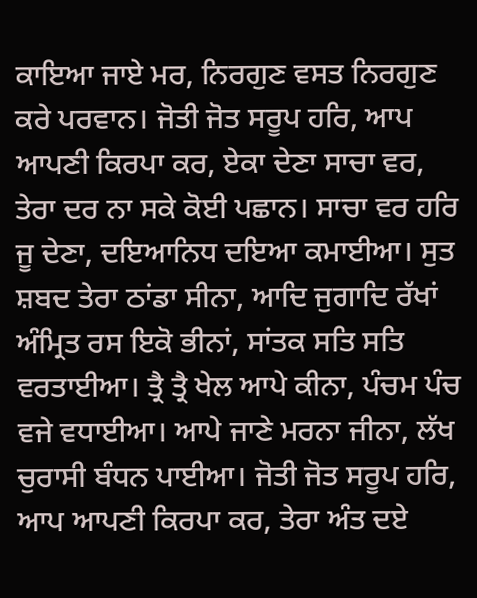ਕਾਇਆ ਜਾਏ ਮਰ, ਨਿਰਗੁਣ ਵਸਤ ਨਿਰਗੁਣ ਕਰੇ ਪਰਵਾਨ। ਜੋਤੀ ਜੋਤ ਸਰੂਪ ਹਰਿ, ਆਪ ਆਪਣੀ ਕਿਰਪਾ ਕਰ, ਏਕਾ ਦੇਣਾ ਸਾਚਾ ਵਰ, ਤੇਰਾ ਦਰ ਨਾ ਸਕੇ ਕੋਈ ਪਛਾਨ। ਸਾਚਾ ਵਰ ਹਰਿ ਜੂ ਦੇਣਾ, ਦਇਆਨਿਧ ਦਇਆ ਕਮਾਈਆ। ਸੁਤ ਸ਼ਬਦ ਤੇਰਾ ਠਾਂਡਾ ਸੀਨਾ, ਆਦਿ ਜੁਗਾਦਿ ਰੱਖਾਂ ਅੰਮ੍ਰਿਤ ਰਸ ਇਕੋ ਭੀਨਾਂ, ਸਾਂਤਕ ਸਤਿ ਸਤਿ ਵਰਤਾਈਆ। ਤ੍ਰੈ ਤ੍ਰੈ ਖੇਲ ਆਪੇ ਕੀਨਾ, ਪੰਚਮ ਪੰਚ ਵਜੇ ਵਧਾਈਆ। ਆਪੇ ਜਾਣੇ ਮਰਨਾ ਜੀਨਾ, ਲੱਖ ਚੁਰਾਸੀ ਬੰਧਨ ਪਾਈਆ। ਜੋਤੀ ਜੋਤ ਸਰੂਪ ਹਰਿ, ਆਪ ਆਪਣੀ ਕਿਰਪਾ ਕਰ, ਤੇਰਾ ਅੰਤ ਦਏ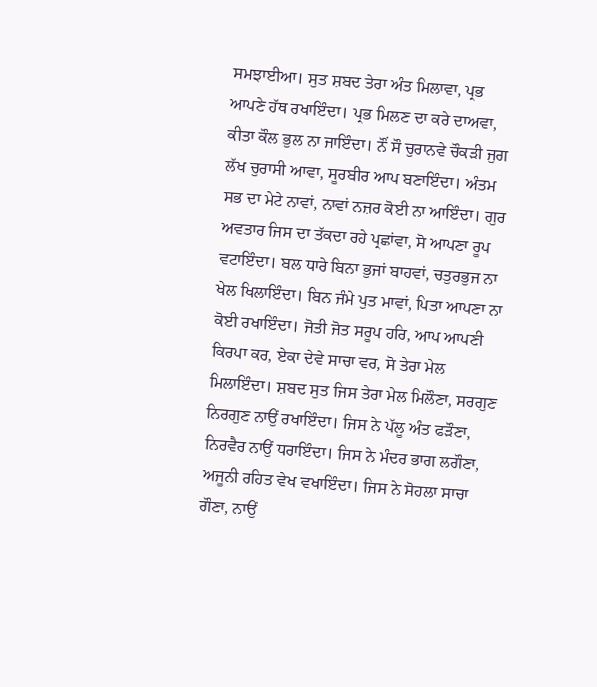ਸਮਝਾਈਆ। ਸੁਤ ਸ਼ਬਦ ਤੇਰਾ ਅੰਤ ਮਿਲਾਵਾ, ਪ੍ਰਭ ਆਪਣੇ ਹੱਥ ਰਖਾਇੰਦਾ। ਪ੍ਰਭ ਮਿਲਣ ਦਾ ਕਰੇ ਦਾਅਵਾ, ਕੀਤਾ ਕੌਲ ਭੁਲ ਨਾ ਜਾਇੰਦਾ। ਨੌਂ ਸੌ ਚੁਰਾਨਵੇ ਚੌਕੜੀ ਜੁਗ ਲੱਖ ਚੁਰਾਸੀ ਆਵਾ, ਸੂਰਬੀਰ ਆਪ ਬਣਾਇੰਦਾ। ਅੰਤਮ ਸਭ ਦਾ ਮੇਟੇ ਨਾਵਾਂ, ਨਾਵਾਂ ਨਜ਼ਰ ਕੋਈ ਨਾ ਆਇੰਦਾ। ਗੁਰ ਅਵਤਾਰ ਜਿਸ ਦਾ ਤੱਕਦਾ ਰਹੇ ਪ੍ਰਛਾਂਵਾ, ਸੋ ਆਪਣਾ ਰੂਪ ਵਟਾਇੰਦਾ। ਬਲ ਧਾਰੇ ਬਿਨਾ ਭੁਜਾਂ ਬਾਹਵਾਂ, ਚਤੁਰਭੁਜ ਨਾ ਖੇਲ ਖਿਲਾਇੰਦਾ। ਬਿਨ ਜੰਮੇ ਪੁਤ ਮਾਵਾਂ, ਪਿਤਾ ਆਪਣਾ ਨਾ ਕੋਈ ਰਖਾਇੰਦਾ। ਜੋਤੀ ਜੋਤ ਸਰੂਪ ਹਰਿ, ਆਪ ਆਪਣੀ ਕਿਰਪਾ ਕਰ, ਏਕਾ ਦੇਵੇ ਸਾਚਾ ਵਰ, ਸੋ ਤੇਰਾ ਮੇਲ ਮਿਲਾਇੰਦਾ। ਸ਼ਬਦ ਸੁਤ ਜਿਸ ਤੇਰਾ ਮੇਲ ਮਿਲੌਣਾ, ਸਰਗੁਣ ਨਿਰਗੁਣ ਨਾਉਂ ਰਖਾਇੰਦਾ। ਜਿਸ ਨੇ ਪੱਲੂ ਅੰਤ ਫੜੌਣਾ, ਨਿਰਵੈਰ ਨਾਉਂ ਧਰਾਇੰਦਾ। ਜਿਸ ਨੇ ਮੰਦਰ ਭਾਗ ਲਗੌਣਾ, ਅਜੂਨੀ ਰਹਿਤ ਵੇਖ ਵਖਾਇੰਦਾ। ਜਿਸ ਨੇ ਸੋਹਲਾ ਸਾਚਾ ਗੌਣਾ, ਨਾਉਂ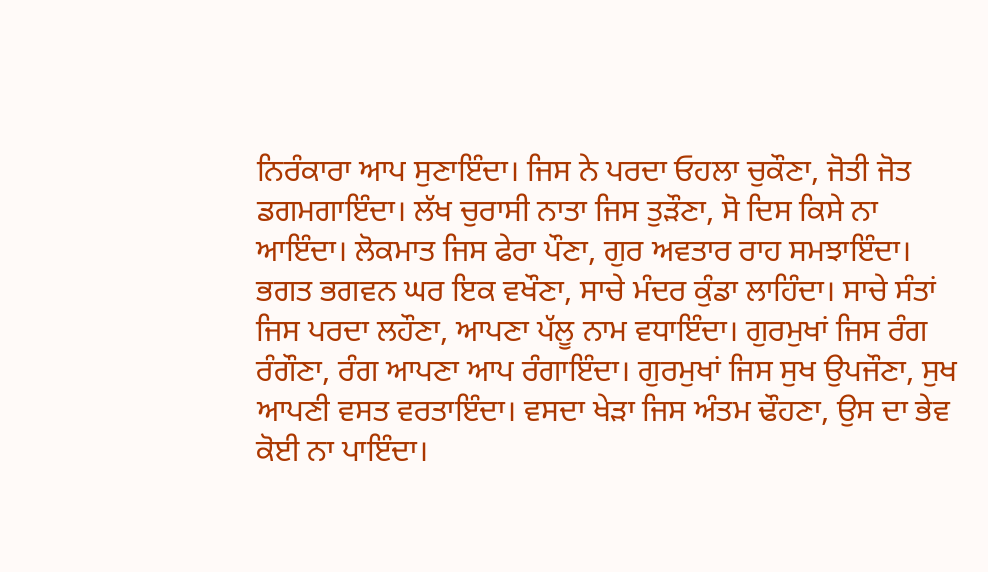ਨਿਰੰਕਾਰਾ ਆਪ ਸੁਣਾਇੰਦਾ। ਜਿਸ ਨੇ ਪਰਦਾ ਓਹਲਾ ਚੁਕੌਣਾ, ਜੋਤੀ ਜੋਤ ਡਗਮਗਾਇੰਦਾ। ਲੱਖ ਚੁਰਾਸੀ ਨਾਤਾ ਜਿਸ ਤੁੜੌਣਾ, ਸੋ ਦਿਸ ਕਿਸੇ ਨਾ ਆਇੰਦਾ। ਲੋਕਮਾਤ ਜਿਸ ਫੇਰਾ ਪੌਣਾ, ਗੁਰ ਅਵਤਾਰ ਰਾਹ ਸਮਝਾਇੰਦਾ। ਭਗਤ ਭਗਵਨ ਘਰ ਇਕ ਵਖੌਣਾ, ਸਾਚੇ ਮੰਦਰ ਕੁੰਡਾ ਲਾਹਿੰਦਾ। ਸਾਚੇ ਸੰਤਾਂ ਜਿਸ ਪਰਦਾ ਲਹੌਣਾ, ਆਪਣਾ ਪੱਲੂ ਨਾਮ ਵਧਾਇੰਦਾ। ਗੁਰਮੁਖਾਂ ਜਿਸ ਰੰਗ ਰੰਗੌਣਾ, ਰੰਗ ਆਪਣਾ ਆਪ ਰੰਗਾਇੰਦਾ। ਗੁਰਮੁਖਾਂ ਜਿਸ ਸੁਖ ਉਪਜੌਣਾ, ਸੁਖ ਆਪਣੀ ਵਸਤ ਵਰਤਾਇੰਦਾ। ਵਸਦਾ ਖੇੜਾ ਜਿਸ ਅੰਤਮ ਢੌਹਣਾ, ਉਸ ਦਾ ਭੇਵ ਕੋਈ ਨਾ ਪਾਇੰਦਾ।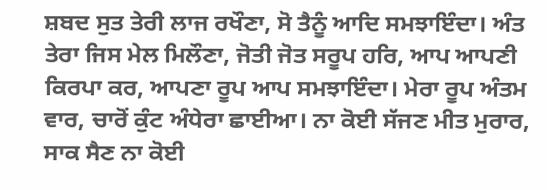ਸ਼ਬਦ ਸੁਤ ਤੇਰੀ ਲਾਜ ਰਖੌਣਾ, ਸੋ ਤੈਨੂੰ ਆਦਿ ਸਮਝਾਇੰਦਾ। ਅੰਤ ਤੇਰਾ ਜਿਸ ਮੇਲ ਮਿਲੌਣਾ, ਜੋਤੀ ਜੋਤ ਸਰੂਪ ਹਰਿ, ਆਪ ਆਪਣੀ ਕਿਰਪਾ ਕਰ, ਆਪਣਾ ਰੂਪ ਆਪ ਸਮਝਾਇੰਦਾ। ਮੇਰਾ ਰੂਪ ਅੰਤਮ ਵਾਰ, ਚਾਰੋਂ ਕੁੰਟ ਅੰਧੇਰਾ ਛਾਈਆ। ਨਾ ਕੋਈ ਸੱਜਣ ਮੀਤ ਮੁਰਾਰ, ਸਾਕ ਸੈਣ ਨਾ ਕੋਈ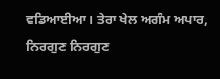ਵਡਿਆਈਆ। ਤੇਰਾ ਖੇਲ ਅਗੰਮ ਅਪਾਰ, ਨਿਰਗੁਣ ਨਿਰਗੁਣ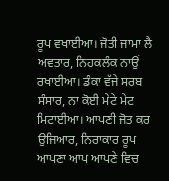ਰੂਪ ਵਖਾਈਆ। ਜੋਤੀ ਜਾਮਾ ਲੈ ਅਵਤਾਰ, ਨਿਹਕਲੰਕ ਨਾਉਂ ਰਖਾਈਆ। ਡੰਕਾ ਵੱਜੇ ਸਰਬ ਸੰਸਾਰ, ਨਾ ਕੋਈ ਮੇਟੇ ਮੇਟ ਮਿਟਾਈਆ। ਆਪਣੀ ਜੋਤ ਕਰ ਉਜਿਆਰ, ਨਿਰਾਕਾਰ ਰੂਪ ਆਪਣਾ ਆਪ ਆਪਣੇ ਵਿਚ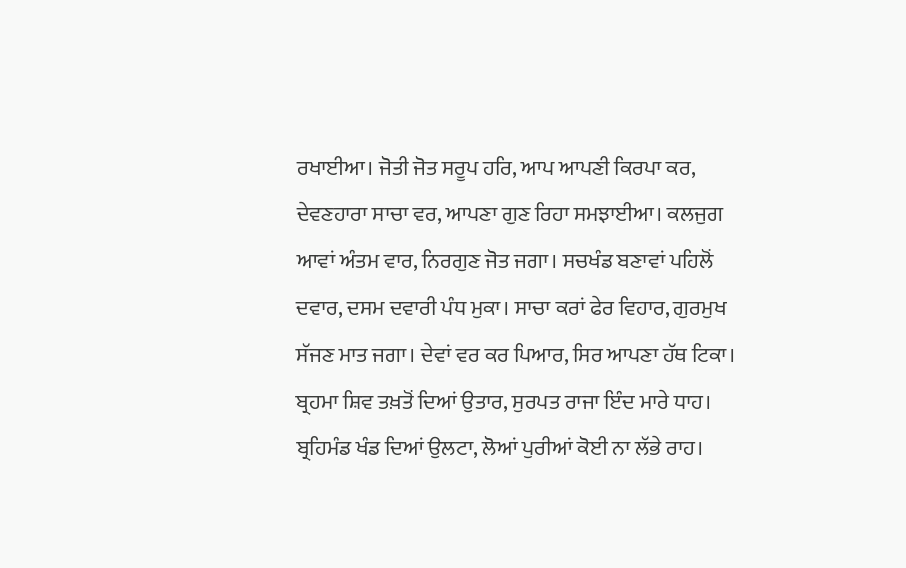ਰਖਾਈਆ। ਜੋਤੀ ਜੋਤ ਸਰੂਪ ਹਰਿ, ਆਪ ਆਪਣੀ ਕਿਰਪਾ ਕਰ, ਦੇਵਣਹਾਰਾ ਸਾਚਾ ਵਰ, ਆਪਣਾ ਗੁਣ ਰਿਹਾ ਸਮਝਾਈਆ। ਕਲਜੁਗ ਆਵਾਂ ਅੰਤਮ ਵਾਰ, ਨਿਰਗੁਣ ਜੋਤ ਜਗਾ। ਸਚਖੰਡ ਬਣਾਵਾਂ ਪਹਿਲੋਂ ਦਵਾਰ, ਦਸਮ ਦਵਾਰੀ ਪੰਧ ਮੁਕਾ। ਸਾਚਾ ਕਰਾਂ ਫੇਰ ਵਿਹਾਰ, ਗੁਰਮੁਖ ਸੱਜਣ ਮਾਤ ਜਗਾ। ਦੇਵਾਂ ਵਰ ਕਰ ਪਿਆਰ, ਸਿਰ ਆਪਣਾ ਹੱਥ ਟਿਕਾ। ਬ੍ਰਹਮਾ ਸ਼ਿਵ ਤਖ਼ਤੋਂ ਦਿਆਂ ਉਤਾਰ, ਸੁਰਪਤ ਰਾਜਾ ਇੰਦ ਮਾਰੇ ਧਾਹ। ਬ੍ਰਹਿਮੰਡ ਖੰਡ ਦਿਆਂ ਉਲਟਾ, ਲੋਆਂ ਪੁਰੀਆਂ ਕੋਈ ਨਾ ਲੱਭੇ ਰਾਹ।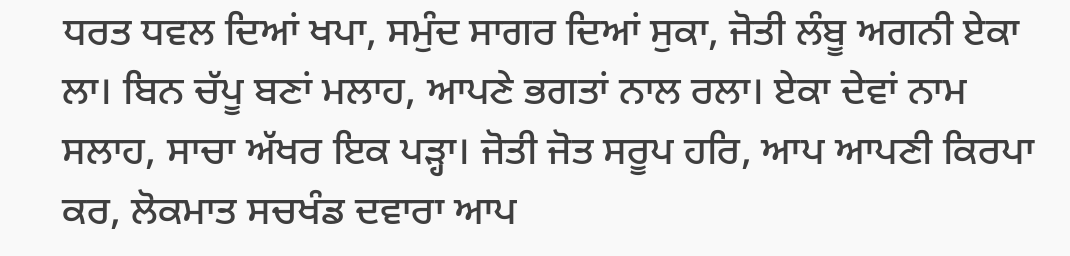ਧਰਤ ਧਵਲ ਦਿਆਂ ਖਪਾ, ਸਮੁੰਦ ਸਾਗਰ ਦਿਆਂ ਸੁਕਾ, ਜੋਤੀ ਲੰਬੂ ਅਗਨੀ ਏਕਾ ਲਾ। ਬਿਨ ਚੱਪੂ ਬਣਾਂ ਮਲਾਹ, ਆਪਣੇ ਭਗਤਾਂ ਨਾਲ ਰਲਾ। ਏਕਾ ਦੇਵਾਂ ਨਾਮ ਸਲਾਹ, ਸਾਚਾ ਅੱਖਰ ਇਕ ਪੜ੍ਹਾ। ਜੋਤੀ ਜੋਤ ਸਰੂਪ ਹਰਿ, ਆਪ ਆਪਣੀ ਕਿਰਪਾ ਕਰ, ਲੋਕਮਾਤ ਸਚਖੰਡ ਦਵਾਰਾ ਆਪ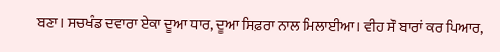ਬਣਾ। ਸਚਖੰਡ ਦਵਾਰਾ ਏਕਾ ਦੂਆ ਧਾਰ, ਦੂਆ ਸਿਫ਼ਰਾ ਨਾਲ ਮਿਲਾਈਆ। ਵੀਹ ਸੌ ਬਾਰਾਂ ਕਰ ਪਿਆਰ,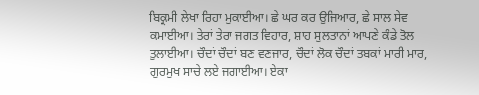ਬਿਕ੍ਰਮੀ ਲੇਖਾ ਰਿਹਾ ਮੁਕਾਈਆ। ਛੇ ਘਰ ਕਰ ਉਜਿਆਰ, ਛੇ ਸਾਲ ਸੇਵ ਕਮਾਈਆ। ਤੇਰਾਂ ਤੇਰਾ ਜਗਤ ਵਿਹਾਰ, ਸ਼ਾਹ ਸੁਲਤਾਨਾਂ ਆਪਣੇ ਕੰਡੇ ਤੋਲ ਤੁਲਾਈਆ। ਚੌਦਾਂ ਚੌਦਾਂ ਬਣ ਵਣਜਾਰ, ਚੌਦਾਂ ਲੋਕ ਚੌਦਾਂ ਤਬਕਾਂ ਮਾਰੀ ਮਾਰ, ਗੁਰਮੁਖ ਸਾਚੇ ਲਏ ਜਗਾਈਆ। ਏਕਾ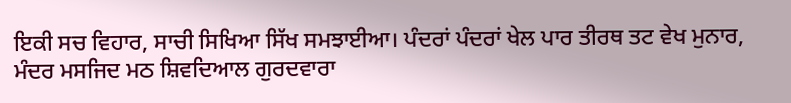ਇਕੀ ਸਚ ਵਿਹਾਰ, ਸਾਚੀ ਸਿਖਿਆ ਸਿੱਖ ਸਮਝਾਈਆ। ਪੰਦਰਾਂ ਪੰਦਰਾਂ ਖੇਲ ਪਾਰ ਤੀਰਥ ਤਟ ਵੇਖ ਮੁਨਾਰ, ਮੰਦਰ ਮਸਜਿਦ ਮਠ ਸ਼ਿਵਦਿਆਲ ਗੁਰਦਵਾਰਾ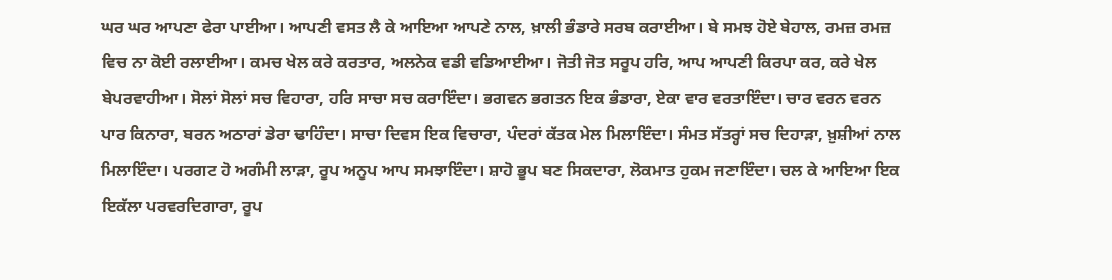ਘਰ ਘਰ ਆਪਣਾ ਫੇਰਾ ਪਾਈਆ। ਆਪਣੀ ਵਸਤ ਲੈ ਕੇ ਆਇਆ ਆਪਣੇ ਨਾਲ, ਖ਼ਾਲੀ ਭੰਡਾਰੇ ਸਰਬ ਕਰਾਈਆ। ਬੇ ਸਮਝ ਹੋਏ ਬੇਹਾਲ, ਰਮਜ਼ ਰਮਜ਼ ਵਿਚ ਨਾ ਕੋਈ ਰਲਾਈਆ। ਕਮਚ ਖੇਲ ਕਰੇ ਕਰਤਾਰ, ਅਲਨੇਕ ਵਡੀ ਵਡਿਆਈਆ। ਜੋਤੀ ਜੋਤ ਸਰੂਪ ਹਰਿ, ਆਪ ਆਪਣੀ ਕਿਰਪਾ ਕਰ, ਕਰੇ ਖੇਲ ਬੇਪਰਵਾਹੀਆ। ਸੋਲਾਂ ਸੋਲਾਂ ਸਚ ਵਿਹਾਰਾ, ਹਰਿ ਸਾਚਾ ਸਚ ਕਰਾਇੰਦਾ। ਭਗਵਨ ਭਗਤਨ ਇਕ ਭੰਡਾਰਾ, ਏਕਾ ਵਾਰ ਵਰਤਾਇੰਦਾ। ਚਾਰ ਵਰਨ ਵਰਨ ਪਾਰ ਕਿਨਾਰਾ, ਬਰਨ ਅਠਾਰਾਂ ਡੇਰਾ ਢਾਹਿੰਦਾ। ਸਾਚਾ ਦਿਵਸ ਇਕ ਵਿਚਾਰਾ, ਪੰਦਰਾਂ ਕੱਤਕ ਮੇਲ ਮਿਲਾਇੰਦਾ। ਸੰਮਤ ਸੱਤਰ੍ਹਾਂ ਸਚ ਦਿਹਾੜਾ, ਖ਼ੁਸ਼ੀਆਂ ਨਾਲ ਮਿਲਾਇੰਦਾ। ਪਰਗਟ ਹੋ ਅਗੰਮੀ ਲਾੜਾ, ਰੂਪ ਅਨੂਪ ਆਪ ਸਮਝਾਇੰਦਾ। ਸ਼ਾਹੋ ਭੂਪ ਬਣ ਸਿਕਦਾਰਾ, ਲੋਕਮਾਤ ਹੁਕਮ ਜਣਾਇੰਦਾ। ਚਲ ਕੇ ਆਇਆ ਇਕ ਇਕੱਲਾ ਪਰਵਰਦਿਗਾਰਾ, ਰੂਪ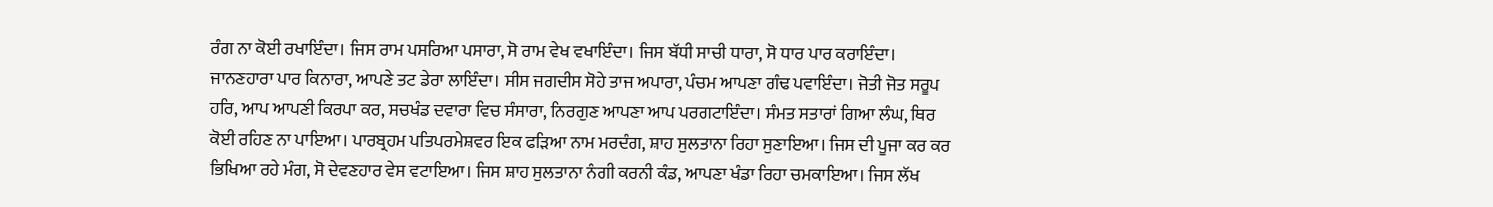ਰੰਗ ਨਾ ਕੋਈ ਰਖਾਇੰਦਾ। ਜਿਸ ਰਾਮ ਪਸਰਿਆ ਪਸਾਰਾ, ਸੋ ਰਾਮ ਵੇਖ ਵਖਾਇੰਦਾ। ਜਿਸ ਬੱਧੀ ਸਾਚੀ ਧਾਰਾ, ਸੋ ਧਾਰ ਪਾਰ ਕਰਾਇੰਦਾ। ਜਾਨਣਹਾਰਾ ਪਾਰ ਕਿਨਾਰਾ, ਆਪਣੇ ਤਟ ਡੇਰਾ ਲਾਇੰਦਾ। ਸੀਸ ਜਗਦੀਸ ਸੋਹੇ ਤਾਜ ਅਪਾਰਾ, ਪੰਚਮ ਆਪਣਾ ਗੰਢ ਪਵਾਇੰਦਾ। ਜੋਤੀ ਜੋਤ ਸਰੂਪ ਹਰਿ, ਆਪ ਆਪਣੀ ਕਿਰਪਾ ਕਰ, ਸਚਖੰਡ ਦਵਾਰਾ ਵਿਚ ਸੰਸਾਰਾ, ਨਿਰਗੁਣ ਆਪਣਾ ਆਪ ਪਰਗਟਾਇੰਦਾ। ਸੰਮਤ ਸਤਾਰਾਂ ਗਿਆ ਲੰਘ, ਥਿਰ ਕੋਈ ਰਹਿਣ ਨਾ ਪਾਇਆ। ਪਾਰਬ੍ਰਹਮ ਪਤਿਪਰਮੇਸ਼ਵਰ ਇਕ ਫੜਿਆ ਨਾਮ ਮਰਦੰਗ, ਸ਼ਾਹ ਸੁਲਤਾਨਾ ਰਿਹਾ ਸੁਣਾਇਆ। ਜਿਸ ਦੀ ਪੂਜਾ ਕਰ ਕਰ ਭਿਖਿਆ ਰਹੇ ਮੰਗ, ਸੋ ਦੇਵਣਹਾਰ ਵੇਸ ਵਟਾਇਆ। ਜਿਸ ਸ਼ਾਹ ਸੁਲਤਾਨਾ ਨੰਗੀ ਕਰਨੀ ਕੰਡ, ਆਪਣਾ ਖੰਡਾ ਰਿਹਾ ਚਮਕਾਇਆ। ਜਿਸ ਲੱਖ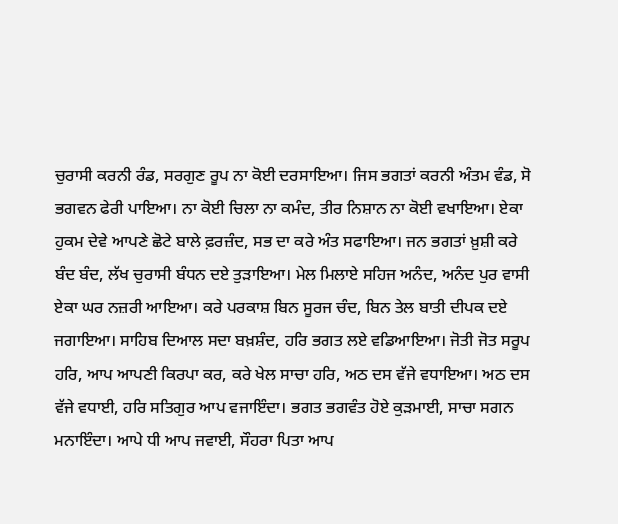ਚੁਰਾਸੀ ਕਰਨੀ ਰੰਡ, ਸਰਗੁਣ ਰੂਪ ਨਾ ਕੋਈ ਦਰਸਾਇਆ। ਜਿਸ ਭਗਤਾਂ ਕਰਨੀ ਅੰਤਮ ਵੰਡ, ਸੋ ਭਗਵਨ ਫੇਰੀ ਪਾਇਆ। ਨਾ ਕੋਈ ਚਿਲਾ ਨਾ ਕਮੰਦ, ਤੀਰ ਨਿਸ਼ਾਨ ਨਾ ਕੋਈ ਵਖਾਇਆ। ਏਕਾ ਹੁਕਮ ਦੇਵੇ ਆਪਣੇ ਛੋਟੇ ਬਾਲੇ ਫ਼ਰਜ਼ੰਦ, ਸਭ ਦਾ ਕਰੇ ਅੰਤ ਸਫਾਇਆ। ਜਨ ਭਗਤਾਂ ਖ਼ੁਸ਼ੀ ਕਰੇ ਬੰਦ ਬੰਦ, ਲੱਖ ਚੁਰਾਸੀ ਬੰਧਨ ਦਏ ਤੁੜਾਇਆ। ਮੇਲ ਮਿਲਾਏ ਸਹਿਜ ਅਨੰਦ, ਅਨੰਦ ਪੁਰ ਵਾਸੀ ਏਕਾ ਘਰ ਨਜ਼ਰੀ ਆਇਆ। ਕਰੇ ਪਰਕਾਸ਼ ਬਿਨ ਸੂਰਜ ਚੰਦ, ਬਿਨ ਤੇਲ ਬਾਤੀ ਦੀਪਕ ਦਏ ਜਗਾਇਆ। ਸਾਹਿਬ ਦਿਆਲ ਸਦਾ ਬਖ਼ਸ਼ੰਦ, ਹਰਿ ਭਗਤ ਲਏ ਵਡਿਆਇਆ। ਜੋਤੀ ਜੋਤ ਸਰੂਪ ਹਰਿ, ਆਪ ਆਪਣੀ ਕਿਰਪਾ ਕਰ, ਕਰੇ ਖੇਲ ਸਾਚਾ ਹਰਿ, ਅਠ ਦਸ ਵੱਜੇ ਵਧਾਇਆ। ਅਠ ਦਸ ਵੱਜੇ ਵਧਾਈ, ਹਰਿ ਸਤਿਗੁਰ ਆਪ ਵਜਾਇੰਦਾ। ਭਗਤ ਭਗਵੰਤ ਹੋਏ ਕੁੜਮਾਈ, ਸਾਚਾ ਸਗਨ ਮਨਾਇੰਦਾ। ਆਪੇ ਧੀ ਆਪ ਜਵਾਈ, ਸੌਹਰਾ ਪਿਤਾ ਆਪ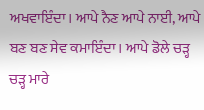ਅਖਵਾਇੰਦਾ। ਆਪੇ ਨੈਣ ਆਪੇ ਨਾਈ, ਆਪੇ ਬਣ ਬਣ ਸੇਵ ਕਮਾਇੰਦਾ। ਆਪੇ ਡੋਲੇ ਚੜ੍ਹ ਚੜ੍ਹ ਮਾਰੇ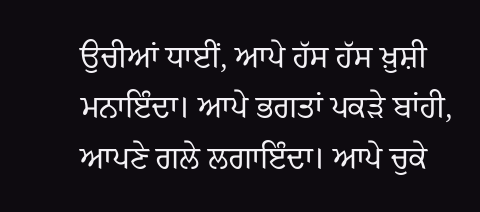ਉਚੀਆਂ ਧਾਈਂ, ਆਪੇ ਹੱਸ ਹੱਸ ਖ਼ੁਸ਼ੀ ਮਨਾਇੰਦਾ। ਆਪੇ ਭਗਤਾਂ ਪਕੜੇ ਬਾਂਹੀ, ਆਪਣੇ ਗਲੇ ਲਗਾਇੰਦਾ। ਆਪੇ ਚੁਕੇ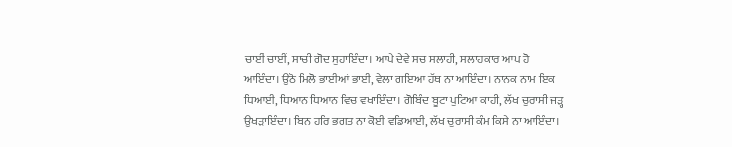ਚਾਈਂ ਚਾਈਂ, ਸਾਚੀ ਗੋਦ ਸੁਹਾਇੰਦਾ। ਆਪੇ ਦੇਵੇ ਸਚ ਸਲਾਹੀ, ਸਲਾਹਕਾਰ ਆਪ ਹੋ ਆਇੰਦਾ। ਉਠੋ ਮਿਲੋ ਭਾਈਆਂ ਭਾਈ, ਵੇਲਾ ਗਇਆ ਹੱਥ ਨਾ ਆਇੰਦਾ। ਨਾਨਕ ਨਾਮ ਇਕ ਧਿਆਈ, ਧਿਆਨ ਧਿਆਨ ਵਿਚ ਵਖਾਇੰਦਾ। ਗੋਬਿੰਦ ਬੂਟਾ ਪੁਟਿਆ ਕਾਹੀ, ਲੱਖ ਚੁਰਾਸੀ ਜੜ੍ਹ ਉਖੜਾਇੰਦਾ। ਬਿਨ ਹਰਿ ਭਗਤ ਨਾ ਕੋਈ ਵਡਿਆਈ, ਲੱਖ ਚੁਰਾਸੀ ਕੰਮ ਕਿਸੇ ਨਾ ਆਇੰਦਾ।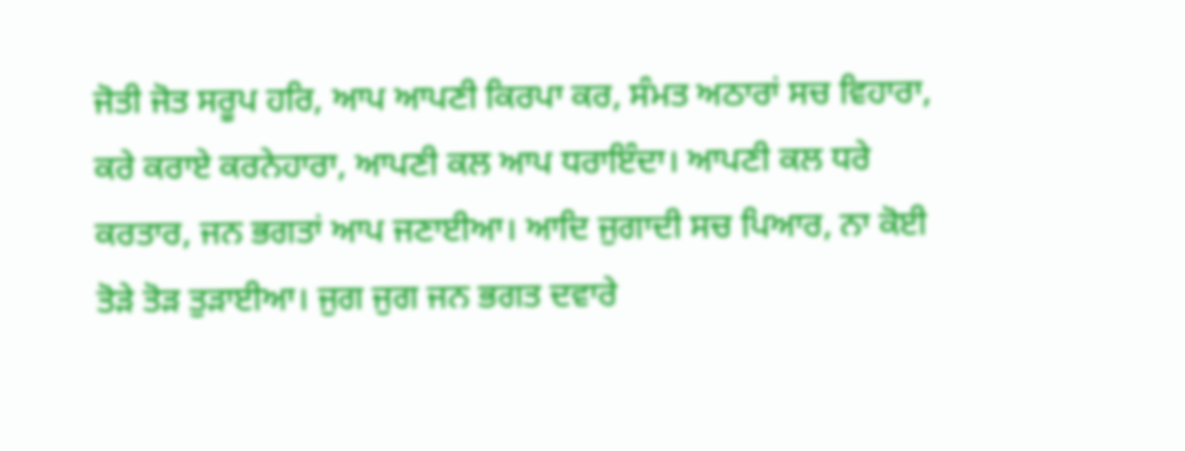ਜੋਤੀ ਜੋਤ ਸਰੂਪ ਹਰਿ, ਆਪ ਆਪਣੀ ਕਿਰਪਾ ਕਰ, ਸੰਮਤ ਅਠਾਰਾਂ ਸਚ ਵਿਹਾਰਾ, ਕਰੇ ਕਰਾਏ ਕਰਨੇਹਾਰਾ, ਆਪਣੀ ਕਲ ਆਪ ਧਰਾਇੰਦਾ। ਆਪਣੀ ਕਲ ਧਰੇ ਕਰਤਾਰ, ਜਨ ਭਗਤਾਂ ਆਪ ਜਣਾਈਆ। ਆਦਿ ਜੁਗਾਦੀ ਸਚ ਪਿਆਰ, ਨਾ ਕੋਈ ਤੋੜੇ ਤੋੜ ਤੁੜਾਈਆ। ਜੁਗ ਜੁਗ ਜਨ ਭਗਤ ਦਵਾਰੇ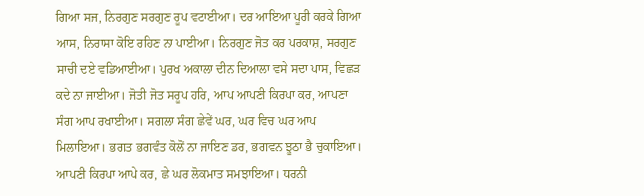ਗਿਆ ਸਜ, ਨਿਰਗੁਣ ਸਰਗੁਣ ਰੂਪ ਵਟਾਈਆ। ਦਰ ਆਇਆ ਪੂਰੀ ਕਰਕੇ ਗਿਆ ਆਸ, ਨਿਰਾਸਾ ਕੋਇ ਰਹਿਣ ਨਾ ਪਾਈਆ। ਨਿਰਗੁਣ ਜੋਤ ਕਰ ਪਰਕਾਸ਼, ਸਰਗੁਣ ਸਾਚੀ ਦਏ ਵਡਿਆਈਆ। ਪੁਰਖ ਅਕਾਲਾ ਦੀਨ ਦਿਆਲਾ ਵਸੇ ਸਦਾ ਪਾਸ, ਵਿਛੜ ਕਦੇ ਨਾ ਜਾਈਆ। ਜੋਤੀ ਜੋਤ ਸਰੂਪ ਹਰਿ, ਆਪ ਆਪਣੀ ਕਿਰਪਾ ਕਰ, ਆਪਣਾ ਸੰਗ ਆਪ ਰਖਾਈਆ। ਸਗਲਾ ਸੰਗ ਛੇਵੇਂ ਘਰ, ਘਰ ਵਿਚ ਘਰ ਆਪ ਮਿਲਾਇਆ। ਭਗਤ ਭਗਵੰਤ ਕੋਲੋਂ ਨਾ ਜਾਇਣ ਡਰ, ਭਗਵਨ ਝੂਠਾ ਭੈ ਚੁਕਾਇਆ। ਆਪਣੀ ਕਿਰਪਾ ਆਪੇ ਕਰ, ਛੇ ਘਰ ਲੋਕਮਾਤ ਸਮਝਾਇਆ। ਧਰਨੀ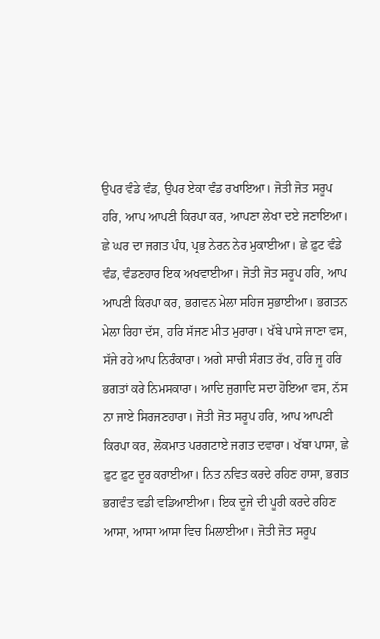ਉਪਰ ਵੰਡੇ ਵੰਡ, ਉਪਰ ਏਕਾ ਵੰਡ ਰਖਾਇਆ। ਜੋਤੀ ਜੋਤ ਸਰੂਪ ਹਰਿ, ਆਪ ਆਪਣੀ ਕਿਰਪਾ ਕਰ, ਆਪਣਾ ਲੇਖਾ ਦਏ ਜਣਾਇਆ। ਛੇ ਘਰ ਦਾ ਜਗਤ ਪੰਧ, ਪ੍ਰਭ ਨੇਰਨ ਨੇਰ ਮੁਕਾਈਆ। ਛੇ ਫ਼ੁਟ ਵੰਡੇ ਵੰਡ, ਵੰਡਣਹਾਰ ਇਕ ਅਖਵਾਈਆ। ਜੋਤੀ ਜੋਤ ਸਰੂਪ ਹਰਿ, ਆਪ ਆਪਣੀ ਕਿਰਪਾ ਕਰ, ਭਗਵਨ ਮੇਲਾ ਸਹਿਜ ਸੁਭਾਈਆ। ਭਗਤਨ ਮੇਲਾ ਰਿਹਾ ਦੱਸ, ਹਰਿ ਸੱਜਣ ਮੀਤ ਮੁਰਾਰਾ। ਖੱਬੇ ਪਾਸੇ ਜਾਣਾ ਵਸ, ਸੱਜੇ ਰਹੇ ਆਪ ਨਿਰੰਕਾਰਾ। ਅਗੇ ਸਾਚੀ ਸੰਗਤ ਰੱਖ, ਹਰਿ ਜੂ ਹਰਿ ਭਗਤਾਂ ਕਰੇ ਨਿਮਸਕਾਰਾ। ਆਦਿ ਜੁਗਾਦਿ ਸਦਾ ਹੋਇਆ ਵਸ, ਨੱਸ ਨਾ ਜਾਏ ਸਿਰਜਣਹਾਰਾ। ਜੋਤੀ ਜੋਤ ਸਰੂਪ ਹਰਿ, ਆਪ ਆਪਣੀ ਕਿਰਪਾ ਕਰ, ਲੋਕਮਾਤ ਪਰਗਟਾਏ ਜਗਤ ਦਵਾਰਾ। ਖੱਬਾ ਪਾਸਾ, ਛੇ ਫ਼ੁਟ ਫ਼ੁਟ ਦੂਰ ਕਰਾਈਆ। ਨਿਤ ਨਵਿਤ ਕਰਦੇ ਰਹਿਣ ਹਾਸਾ, ਭਗਤ ਭਗਵੰਤ ਵਡੀ ਵਡਿਆਈਆ। ਇਕ ਦੂਜੇ ਦੀ ਪੂਰੀ ਕਰਦੇ ਰਹਿਣ ਆਸਾ, ਆਸਾ ਆਸਾ ਵਿਚ ਮਿਲਾਈਆ। ਜੋਤੀ ਜੋਤ ਸਰੂਪ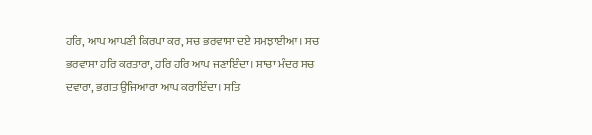ਹਰਿ, ਆਪ ਆਪਣੀ ਕਿਰਪਾ ਕਰ, ਸਚ ਭਰਵਾਸਾ ਦਏ ਸਮਝਾਈਆ। ਸਚ ਭਰਵਾਸਾ ਹਰਿ ਕਰਤਾਰਾ, ਹਰਿ ਹਰਿ ਆਪ ਜਣਾਇੰਦਾ। ਸਾਚਾ ਮੰਦਰ ਸਚ ਦਵਾਰਾ, ਭਗਤ ਉਜਿਆਰਾ ਆਪ ਕਰਾਇੰਦਾ। ਸਤਿ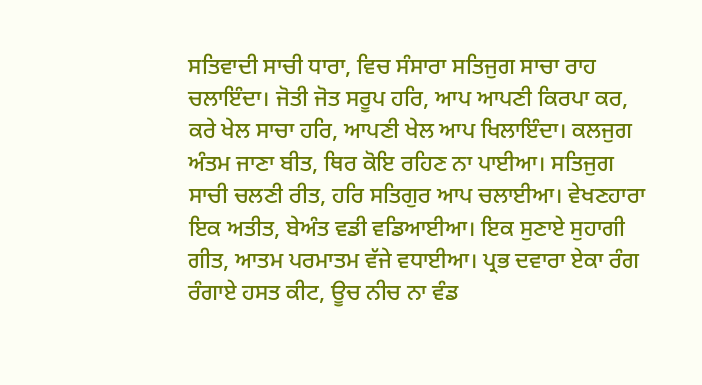ਸਤਿਵਾਦੀ ਸਾਚੀ ਧਾਰਾ, ਵਿਚ ਸੰਸਾਰਾ ਸਤਿਜੁਗ ਸਾਚਾ ਰਾਹ ਚਲਾਇੰਦਾ। ਜੋਤੀ ਜੋਤ ਸਰੂਪ ਹਰਿ, ਆਪ ਆਪਣੀ ਕਿਰਪਾ ਕਰ, ਕਰੇ ਖੇਲ ਸਾਚਾ ਹਰਿ, ਆਪਣੀ ਖੇਲ ਆਪ ਖਿਲਾਇੰਦਾ। ਕਲਜੁਗ ਅੰਤਮ ਜਾਣਾ ਬੀਤ, ਥਿਰ ਕੋਇ ਰਹਿਣ ਨਾ ਪਾਈਆ। ਸਤਿਜੁਗ ਸਾਚੀ ਚਲਣੀ ਰੀਤ, ਹਰਿ ਸਤਿਗੁਰ ਆਪ ਚਲਾਈਆ। ਵੇਖਣਹਾਰਾ ਇਕ ਅਤੀਤ, ਬੇਅੰਤ ਵਡੀ ਵਡਿਆਈਆ। ਇਕ ਸੁਣਾਏ ਸੁਹਾਗੀ ਗੀਤ, ਆਤਮ ਪਰਮਾਤਮ ਵੱਜੇ ਵਧਾਈਆ। ਪ੍ਰਭ ਦਵਾਰਾ ਏਕਾ ਰੰਗ ਰੰਗਾਏ ਹਸਤ ਕੀਟ, ਊਚ ਨੀਚ ਨਾ ਵੰਡ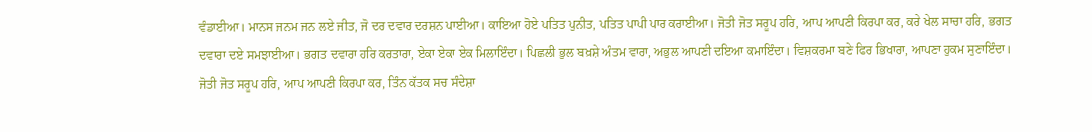ਵੰਡਾਈਆ। ਮਾਨਸ ਜਨਮ ਜਨ ਲਏ ਜੀਤ, ਜੋ ਦਰ ਦਵਾਰ ਦਰਸ਼ਨ ਪਾਈਆ। ਕਾਇਆ ਹੋਏ ਪਤਿਤ ਪੁਨੀਤ, ਪਤਿਤ ਪਾਪੀ ਪਾਰ ਕਰਾਈਆ। ਜੋਤੀ ਜੋਤ ਸਰੂਪ ਹਰਿ, ਆਪ ਆਪਣੀ ਕਿਰਪਾ ਕਰ, ਕਰੇ ਖੇਲ ਸਾਚਾ ਹਰਿ, ਭਗਤ ਦਵਾਰਾ ਦਏ ਸਮਝਾਈਆ। ਭਗਤ ਦਵਾਰਾ ਹਰਿ ਕਰਤਾਰਾ, ਏਕਾ ਏਕਾ ਏਕ ਮਿਲਾਇੰਦਾ। ਪਿਛਲੀ ਭੁਲ ਬਖ਼ਸ਼ੇ ਅੰਤਮ ਵਾਰਾ, ਅਭੁਲ ਆਪਣੀ ਦਇਆ ਕਮਾਇੰਦਾ। ਵਿਸ਼ਕਰਮਾ ਬਣੇ ਫਿਰ ਭਿਖਾਰਾ, ਆਪਣਾ ਹੁਕਮ ਸੁਣਾਇੰਦਾ। ਜੋਤੀ ਜੋਤ ਸਰੂਪ ਹਰਿ, ਆਪ ਆਪਣੀ ਕਿਰਪਾ ਕਰ, ਤਿੰਨ ਕੱਤਕ ਸਚ ਸੰਦੇਸ਼ਾ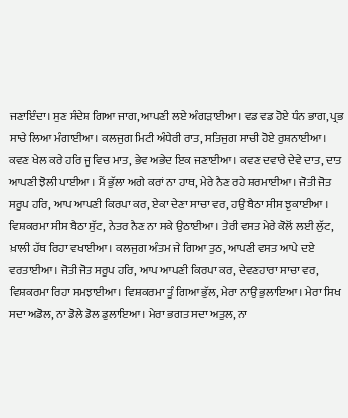ਜਣਾਇੰਦਾ। ਸੁਣ ਸੰਦੇਸ਼ ਗਿਆ ਜਾਗ, ਆਪਣੀ ਲਏ ਅੰਗੜਾਈਆ। ਵਡ ਵਡ ਹੋਏ ਧੰਨ ਭਾਗ, ਪ੍ਰਭ ਸਾਚੇ ਲਿਆ ਮੰਗਾਈਆ। ਕਲਜੁਗ ਮਿਟੀ ਅੰਧੇਰੀ ਰਾਤ, ਸਤਿਜੁਗ ਸਾਚੀ ਹੋਏ ਰੁਸ਼ਨਾਈਆ। ਕਵਣ ਖੇਲ ਕਰੇ ਹਰਿ ਜੂ ਵਿਚ ਮਾਤ, ਭੇਵ ਅਭੇਦ ਇਕ ਜਣਾਈਆ। ਕਵਣ ਦਵਾਰੇ ਦੇਵੇ ਦਾਤ, ਦਾਤ ਆਪਣੀ ਝੋਲੀ ਪਾਈਆ । ਮੈਂ ਭੁੱਲਾ ਅਗੇ ਕਰਾਂ ਨਾ ਹਾਥ, ਮੇਰੇ ਨੈਣ ਰਹੇ ਸ਼ਰਮਾਈਆ। ਜੋਤੀ ਜੋਤ ਸਰੂਪ ਹਰਿ, ਆਪ ਆਪਣੀ ਕਿਰਪਾ ਕਰ, ਏਕਾ ਦੇਣਾ ਸਾਚਾ ਵਰ, ਹਉਂ ਬੈਠਾ ਸੀਸ ਝੁਕਾਈਆ । ਵਿਸ਼ਕਰਮਾ ਸੀਸ ਬੈਠਾ ਸੁੱਟ, ਨੇਤਰ ਨੈਣ ਨਾ ਸਕੇ ਉਠਾਈਆ। ਤੇਰੀ ਵਸਤ ਮੇਰੇ ਕੋਲੋਂ ਲਈ ਲੁੱਟ, ਖ਼ਾਲੀ ਹੱਥ ਰਿਹਾ ਵਖਾਈਆ। ਕਲਜੁਗ ਅੰਤਮ ਜੇ ਗਿਆ ਤੁਠ, ਆਪਣੀ ਵਸਤ ਆਪੇ ਦਏ ਵਰਤਾਈਆ। ਜੋਤੀ ਜੋਤ ਸਰੂਪ ਹਰਿ, ਆਪ ਆਪਣੀ ਕਿਰਪਾ ਕਰ, ਦੇਵਣਹਾਰਾ ਸਾਚਾ ਵਰ, ਵਿਸ਼ਕਰਮਾ ਰਿਹਾ ਸਮਝਾਈਆ। ਵਿਸ਼ਕਰਮਾ ਤੂੰ ਗਿਆ ਭੁੱਲ, ਮੇਰਾ ਨਾਉਂ ਭੁਲਾਇਆ। ਮੇਰਾ ਸਿਖ ਸਦਾ ਅਡੋਲ, ਨਾ ਡੋਲੇ ਡੋਲ ਡੁਲਾਇਆ। ਮੇਰਾ ਭਗਤ ਸਦਾ ਅਤੁਲ, ਨਾ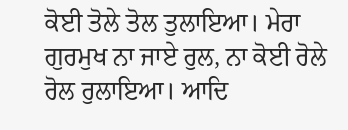ਕੋਈ ਤੋਲੇ ਤੋਲ ਤੁਲਾਇਆ। ਮੇਰਾ ਗੁਰਮੁਖ ਨਾ ਜਾਏ ਰੁਲ, ਨਾ ਕੋਈ ਰੋਲੇ ਰੋਲ ਰੁਲਾਇਆ। ਆਦਿ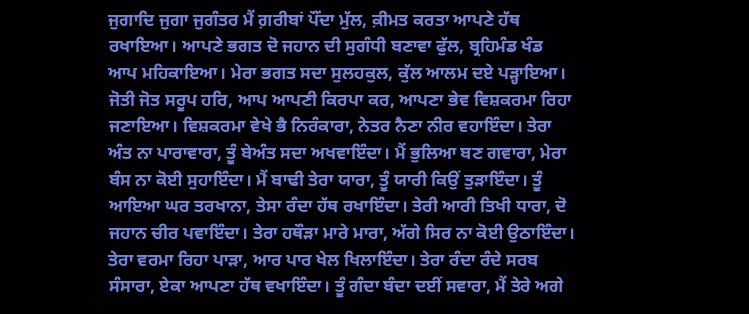ਜੁਗਾਦਿ ਜੁਗਾ ਜੁਗੰਤਰ ਮੈਂ ਗ਼ਰੀਬਾਂ ਪੌਂਦਾ ਮੁੱਲ, ਕ਼ੀਮਤ ਕਰਤਾ ਆਪਣੇ ਹੱਥ ਰਖਾਇਆ। ਆਪਣੇ ਭਗਤ ਦੋ ਜਹਾਨ ਦੀ ਸੁਗੰਧੀ ਬਣਾਵਾ ਫੁੱਲ, ਬ੍ਰਹਿਮੰਡ ਖੰਡ ਆਪ ਮਹਿਕਾਇਆ। ਮੇਰਾ ਭਗਤ ਸਦਾ ਸੁਲਹਕੁਲ, ਕੁੱਲ ਆਲਮ ਦਏ ਪੜ੍ਹਾਇਆ। ਜੋਤੀ ਜੋਤ ਸਰੂਪ ਹਰਿ, ਆਪ ਆਪਣੀ ਕਿਰਪਾ ਕਰ, ਆਪਣਾ ਭੇਵ ਵਿਸ਼ਕਰਮਾ ਰਿਹਾ ਜਣਾਇਆ। ਵਿਸ਼ਕਰਮਾ ਵੇਖੇ ਭੈ ਨਿਰੰਕਾਰਾ, ਨੇਤਰ ਨੈਣਾ ਨੀਰ ਵਹਾਇੰਦਾ। ਤੇਰਾ ਅੰਤ ਨਾ ਪਾਰਾਵਾਰਾ, ਤੂੰ ਬੇਅੰਤ ਸਦਾ ਅਖਵਾਇੰਦਾ। ਮੈਂ ਭੁਲਿਆ ਬਣ ਗਵਾਰਾ, ਮੇਰਾ ਬੰਸ ਨਾ ਕੋਈ ਸੁਹਾਇੰਦਾ। ਮੈਂ ਬਾਢੀ ਤੇਰਾ ਯਾਰਾ, ਤੂੰ ਯਾਰੀ ਕਿਉਂ ਤੁੜਾਇੰਦਾ। ਤੂੰ ਆਇਆ ਘਰ ਤਰਖਾਨਾ, ਤੇਸਾ ਰੰਦਾ ਹੱਥ ਰਖਾਇੰਦਾ। ਤੇਰੀ ਆਰੀ ਤਿਖੀ ਧਾਰਾ, ਦੋ ਜਹਾਨ ਚੀਰ ਪਵਾਇੰਦਾ। ਤੇਰਾ ਹਥੌੜਾ ਮਾਰੇ ਮਾਰਾ, ਅੱਗੇ ਸਿਰ ਨਾ ਕੋਈ ਉਠਾਇੰਦਾ। ਤੇਰਾ ਵਰਮਾ ਰਿਹਾ ਪਾੜਾ, ਆਰ ਪਾਰ ਖੇਲ ਖਿਲਾਇੰਦਾ। ਤੇਰਾ ਰੰਦਾ ਰੰਦੇ ਸਰਬ ਸੰਸਾਰਾ, ਏਕਾ ਆਪਣਾ ਹੱਥ ਵਖਾਇੰਦਾ। ਤੂੰ ਗੰਦਾ ਬੰਦਾ ਦਈਂ ਸਵਾਰਾ, ਮੈਂ ਤੇਰੇ ਅਗੇ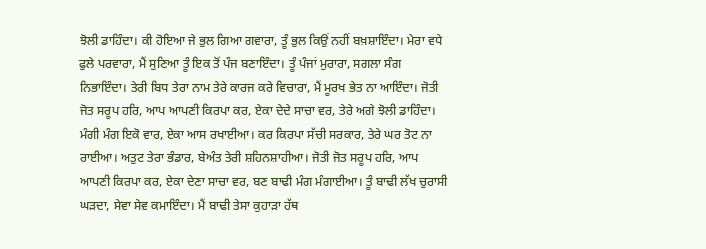ਝੋਲੀ ਡਾਹਿੰਦਾ। ਕੀ ਹੋਇਆ ਜੇ ਭੁਲ ਗਿਆ ਗਵਾਰਾ, ਤੂੰ ਭੁਲ ਕਿਉਂ ਨਹੀਂ ਬਖ਼ਸ਼ਾਇੰਦਾ। ਮੇਰਾ ਵਧੇ ਫੁਲੇ ਪਰਵਾਰਾ, ਮੈਂ ਸੁਣਿਆ ਤੂੰ ਇਕ ਤੋਂ ਪੰਜ ਬਣਾਇੰਦਾ। ਤੂੰ ਪੰਜਾਂ ਮੁਰਾਰਾ, ਸਗਲਾ ਸੰਗ ਨਿਭਾਇੰਦਾ। ਤੇਰੀ ਬਿਧ ਤੇਰਾ ਨਾਮ ਤੇਰੇ ਕਾਰਜ ਕਰੇ ਵਿਚਾਰਾ, ਮੈਂ ਮੂਰਖ ਭੇਤ ਨਾ ਆਇੰਦਾ। ਜੋਤੀ ਜੋਤ ਸਰੂਪ ਹਰਿ, ਆਪ ਆਪਣੀ ਕਿਰਪਾ ਕਰ, ਏਕਾ ਦੇਦੇ ਸਾਚਾ ਵਰ, ਤੇਰੇ ਅਗੇ ਝੋਲੀ ਡਾਹਿੰਦਾ। ਮੰਗੀ ਮੰਗ ਇਕੋ ਵਾਰ, ਏਕਾ ਆਸ ਰਖਾਈਆ। ਕਰ ਕਿਰਪਾ ਸੱਚੀ ਸਰਕਾਰ, ਤੇਰੇ ਘਰ ਤੋਟ ਨਾ ਰਾਈਆ। ਅਤੁਟ ਤੇਰਾ ਭੰਡਾਰ, ਬੇਅੰਤ ਤੇਰੀ ਸ਼ਹਿਨਸ਼ਾਹੀਆ। ਜੋਤੀ ਜੋਤ ਸਰੂਪ ਹਰਿ, ਆਪ ਆਪਣੀ ਕਿਰਪਾ ਕਰ, ਏਕਾ ਦੇਣਾ ਸਾਚਾ ਵਰ, ਬਣ ਬਾਢੀ ਮੰਗ ਮੰਗਾਈਆ। ਤੂੰ ਬਾਢੀ ਲੱਖ ਚੁਰਾਸੀ ਘੜਦਾ, ਸੇਵਾ ਸੇਵ ਕਮਾਇੰਦਾ। ਮੈਂ ਬਾਢੀ ਤੇਸਾ ਕੁਹਾੜਾ ਹੱਥ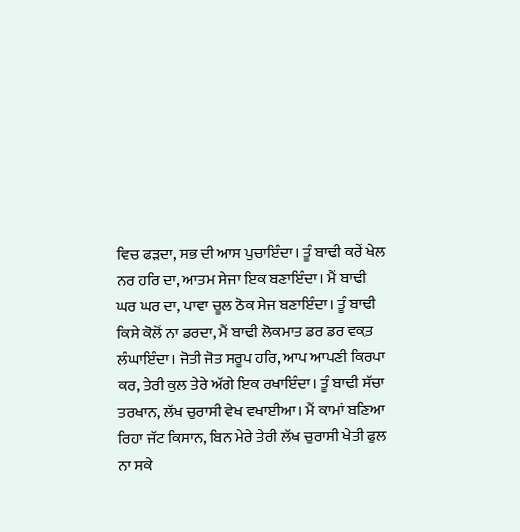ਵਿਚ ਫੜਦਾ, ਸਭ ਦੀ ਆਸ ਪੁਚਾਇੰਦਾ। ਤੂੰ ਬਾਢੀ ਕਰੇਂ ਖੇਲ ਨਰ ਹਰਿ ਦਾ, ਆਤਮ ਸੇਜਾ ਇਕ ਬਣਾਇੰਦਾ। ਮੈਂ ਬਾਢੀ ਘਰ ਘਰ ਦਾ, ਪਾਵਾ ਚੂਲ ਠੋਕ ਸੇਜ ਬਣਾਇੰਦਾ। ਤੂੰ ਬਾਢੀ ਕਿਸੇ ਕੋਲੋਂ ਨਾ ਡਰਦਾ, ਮੈਂ ਬਾਢੀ ਲੋਕਮਾਤ ਡਰ ਡਰ ਵਕ਼ਤ ਲੰਘਾਇੰਦਾ। ਜੋਤੀ ਜੋਤ ਸਰੂਪ ਹਰਿ, ਆਪ ਆਪਣੀ ਕਿਰਪਾ ਕਰ, ਤੇਰੀ ਕੁਲ ਤੇਰੇ ਅੱਗੇ ਇਕ ਰਖਾਇੰਦਾ। ਤੂੰ ਬਾਢੀ ਸੱਚਾ ਤਰਖਾਨ, ਲੱਖ ਚੁਰਾਸੀ ਵੇਖ ਵਖਾਈਆ। ਮੈਂ ਕਾਮਾਂ ਬਣਿਆ ਰਿਹਾ ਜੱਟ ਕਿਸਾਨ, ਬਿਨ ਮੇਰੇ ਤੇਰੀ ਲੱਖ ਚੁਰਾਸੀ ਖੇਤੀ ਫੁਲ ਨਾ ਸਕੇ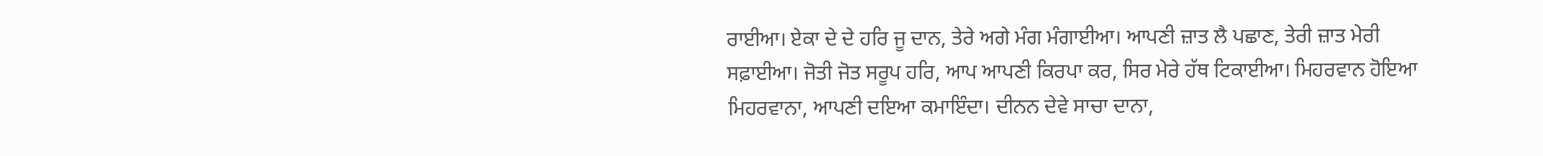ਰਾਈਆ। ਏਕਾ ਦੇ ਦੇ ਹਰਿ ਜੂ ਦਾਨ, ਤੇਰੇ ਅਗੇ ਮੰਗ ਮੰਗਾਈਆ। ਆਪਣੀ ਜ਼ਾਤ ਲੈ ਪਛਾਣ, ਤੇਰੀ ਜ਼ਾਤ ਮੇਰੀ ਸਫ਼ਾਈਆ। ਜੋਤੀ ਜੋਤ ਸਰੂਪ ਹਰਿ, ਆਪ ਆਪਣੀ ਕਿਰਪਾ ਕਰ, ਸਿਰ ਮੇਰੇ ਹੱਥ ਟਿਕਾਈਆ। ਮਿਹਰਵਾਨ ਹੋਇਆ ਮਿਹਰਵਾਨਾ, ਆਪਣੀ ਦਇਆ ਕਮਾਇੰਦਾ। ਦੀਨਨ ਦੇਵੇ ਸਾਚਾ ਦਾਨਾ,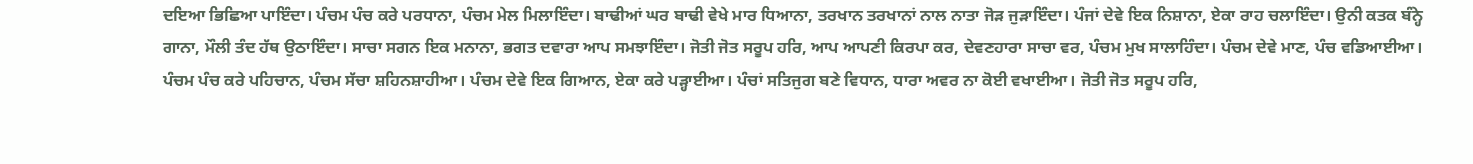ਦਇਆ ਭਿਛਿਆ ਪਾਇੰਦਾ। ਪੰਚਮ ਪੰਚ ਕਰੇ ਪਰਧਾਨਾ, ਪੰਚਮ ਮੇਲ ਮਿਲਾਇੰਦਾ। ਬਾਢੀਆਂ ਘਰ ਬਾਢੀ ਵੇਖੇ ਮਾਰ ਧਿਆਨਾ, ਤਰਖਾਨ ਤਰਖਾਨਾਂ ਨਾਲ ਨਾਤਾ ਜੋੜ ਜੁੜਾਇੰਦਾ। ਪੰਜਾਂ ਦੇਵੇ ਇਕ ਨਿਸ਼ਾਨਾ, ਏਕਾ ਰਾਹ ਚਲਾਇੰਦਾ। ਉਨੀ ਕਤਕ ਬੰਨ੍ਹੇ ਗਾਨਾ, ਮੌਲੀ ਤੰਦ ਹੱਥ ਉਠਾਇੰਦਾ। ਸਾਚਾ ਸਗਨ ਇਕ ਮਨਾਨਾ, ਭਗਤ ਦਵਾਰਾ ਆਪ ਸਮਝਾਇੰਦਾ। ਜੋਤੀ ਜੋਤ ਸਰੂਪ ਹਰਿ, ਆਪ ਆਪਣੀ ਕਿਰਪਾ ਕਰ, ਦੇਵਣਹਾਰਾ ਸਾਚਾ ਵਰ, ਪੰਚਮ ਮੁਖ ਸਾਲਾਹਿੰਦਾ। ਪੰਚਮ ਦੇਵੇ ਮਾਣ, ਪੰਚ ਵਡਿਆਈਆ। ਪੰਚਮ ਪੰਚ ਕਰੇ ਪਹਿਚਾਨ, ਪੰਚਮ ਸੱਚਾ ਸ਼ਹਿਨਸ਼ਾਹੀਆ। ਪੰਚਮ ਦੇਵੇ ਇਕ ਗਿਆਨ, ਏਕਾ ਕਰੇ ਪੜ੍ਹਾਈਆ। ਪੰਚਾਂ ਸਤਿਜੁਗ ਬਣੇ ਵਿਧਾਨ, ਧਾਰਾ ਅਵਰ ਨਾ ਕੋਈ ਵਖਾਈਆ। ਜੋਤੀ ਜੋਤ ਸਰੂਪ ਹਰਿ,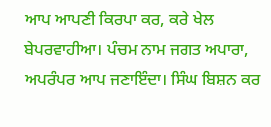ਆਪ ਆਪਣੀ ਕਿਰਪਾ ਕਰ, ਕਰੇ ਖੇਲ ਬੇਪਰਵਾਹੀਆ। ਪੰਚਮ ਨਾਮ ਜਗਤ ਅਪਾਰਾ, ਅਪਰੰਪਰ ਆਪ ਜਣਾਇੰਦਾ। ਸਿੰਘ ਬਿਸ਼ਨ ਕਰ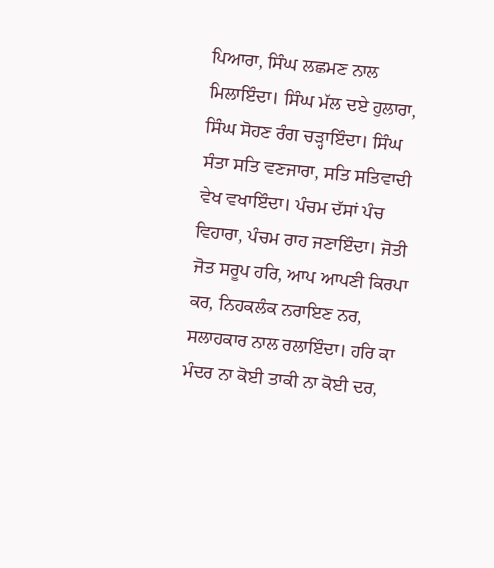ਪਿਆਰਾ, ਸਿੰਘ ਲਛਮਣ ਨਾਲ ਮਿਲਾਇੰਦਾ। ਸਿੰਘ ਮੱਲ ਦਏ ਹੁਲਾਰਾ, ਸਿੰਘ ਸੋਹਣ ਰੰਗ ਚੜ੍ਹਾਇੰਦਾ। ਸਿੰਘ ਸੰਤਾ ਸਤਿ ਵਣਜਾਰਾ, ਸਤਿ ਸਤਿਵਾਦੀ ਵੇਖ ਵਖਾਇੰਦਾ। ਪੰਚਮ ਦੱਸਾਂ ਪੰਚ ਵਿਹਾਰਾ, ਪੰਚਮ ਰਾਹ ਜਣਾਇੰਦਾ। ਜੋਤੀ ਜੋਤ ਸਰੂਪ ਹਰਿ, ਆਪ ਆਪਣੀ ਕਿਰਪਾ ਕਰ, ਨਿਹਕਲੰਕ ਨਰਾਇਣ ਨਰ, ਸਲਾਹਕਾਰ ਨਾਲ ਰਲਾਇੰਦਾ। ਹਰਿ ਕਾ ਮੰਦਰ ਨਾ ਕੋਈ ਤਾਕੀ ਨਾ ਕੋਈ ਦਰ,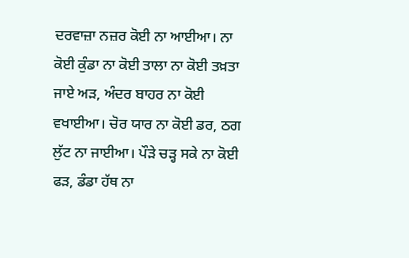ਦਰਵਾਜ਼ਾ ਨਜ਼ਰ ਕੋਈ ਨਾ ਆਈਆ। ਨਾ ਕੋਈ ਕੁੰਡਾ ਨਾ ਕੋਈ ਤਾਲਾ ਨਾ ਕੋਈ ਤਖ਼ਤਾ ਜਾਏ ਅੜ, ਅੰਦਰ ਬਾਹਰ ਨਾ ਕੋਈ ਵਖਾਈਆ। ਚੋਰ ਯਾਰ ਨਾ ਕੋਈ ਡਰ, ਠਗ ਲੁੱਟ ਨਾ ਜਾਈਆ। ਪੌੜੇ ਚੜ੍ਹ ਸਕੇ ਨਾ ਕੋਈ ਫੜ, ਡੰਡਾ ਹੱਥ ਨਾ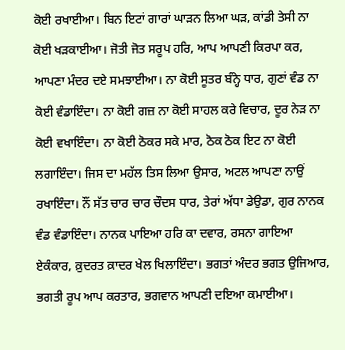ਕੋਈ ਰਖਾਈਆ। ਬਿਨ ਇਟਾਂ ਗਾਰਾਂ ਘਾੜਨ ਲਿਆ ਘੜ, ਕਾਂਡੀ ਤੇਸੀ ਨਾ ਕੋਈ ਖੜਕਾਈਆ। ਜੋਤੀ ਜੋਤ ਸਰੂਪ ਹਰਿ, ਆਪ ਆਪਣੀ ਕਿਰਪਾ ਕਰ, ਆਪਣਾ ਮੰਦਰ ਦਏ ਸਮਝਾਈਆ। ਨਾ ਕੋਈ ਸੂਤਰ ਬੰਨ੍ਹੇ ਧਾਰ, ਗੁਣਾਂ ਵੰਡ ਨਾ ਕੋਈ ਵੰਡਾਇੰਦਾ। ਨਾ ਕੋਈ ਗਜ਼ ਨਾ ਕੋਈ ਸਾਹਲ ਕਰੇ ਵਿਚਾਰ, ਦੂਰ ਨੇੜ ਨਾ ਕੋਈ ਵਖਾਇੰਦਾ। ਨਾ ਕੋਈ ਠੋਕਰ ਸਕੇ ਮਾਰ, ਠੋਕ ਠੋਕ ਇਟ ਨਾ ਕੋਈ ਲਗਾਇੰਦਾ। ਜਿਸ ਦਾ ਮਹੱਲ ਤਿਸ ਲਿਆ ਉਸਾਰ, ਅਟਲ ਆਪਣਾ ਨਾਉਂ ਰਖਾਇੰਦਾ। ਨੌਂ ਸੱਤ ਚਾਰ ਚਾਰ ਚੌਦਸ ਧਾਰ, ਤੇਰਾਂ ਅੱਧਾ ਡੇਉਡਾ, ਗੁਰ ਨਾਨਕ ਵੰਡ ਵੰਡਾਇੰਦਾ। ਨਾਨਕ ਪਾਇਆ ਹਰਿ ਕਾ ਦਵਾਰ, ਰਸਨਾ ਗਾਇਆ ਏਕੰਕਾਰ, ਕ਼ੁਦਰਤ ਕ਼ਾਦਰ ਖੇਲ ਖਿਲਾਇੰਦਾ। ਭਗਤਾਂ ਅੰਦਰ ਭਗਤ ਉਜਿਆਰ, ਭਗਤੀ ਰੂਪ ਆਪ ਕਰਤਾਰ, ਭਗਵਾਨ ਆਪਣੀ ਦਇਆ ਕਮਾਈਆ।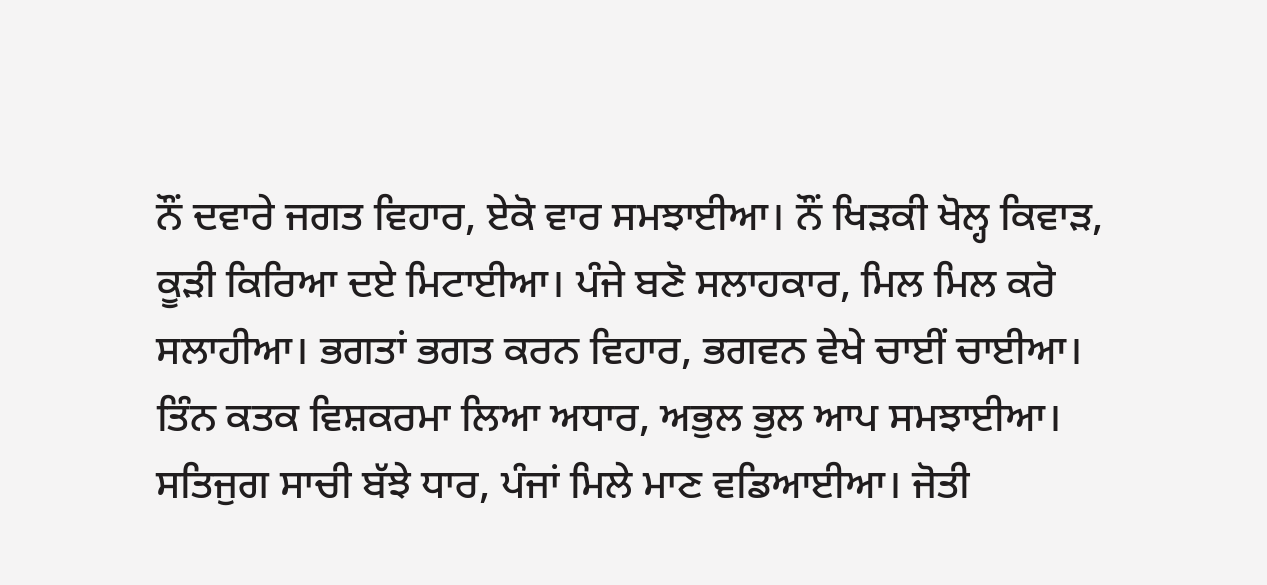ਨੌਂ ਦਵਾਰੇ ਜਗਤ ਵਿਹਾਰ, ਏਕੋ ਵਾਰ ਸਮਝਾਈਆ। ਨੌਂ ਖਿੜਕੀ ਖੋਲ੍ਹ ਕਿਵਾੜ, ਕੂੜੀ ਕਿਰਿਆ ਦਏ ਮਿਟਾਈਆ। ਪੰਜੇ ਬਣੋ ਸਲਾਹਕਾਰ, ਮਿਲ ਮਿਲ ਕਰੋ ਸਲਾਹੀਆ। ਭਗਤਾਂ ਭਗਤ ਕਰਨ ਵਿਹਾਰ, ਭਗਵਨ ਵੇਖੇ ਚਾਈਂ ਚਾਈਆ। ਤਿੰਨ ਕਤਕ ਵਿਸ਼ਕਰਮਾ ਲਿਆ ਅਧਾਰ, ਅਭੁਲ ਭੁਲ ਆਪ ਸਮਝਾਈਆ। ਸਤਿਜੁਗ ਸਾਚੀ ਬੱਝੇ ਧਾਰ, ਪੰਜਾਂ ਮਿਲੇ ਮਾਣ ਵਡਿਆਈਆ। ਜੋਤੀ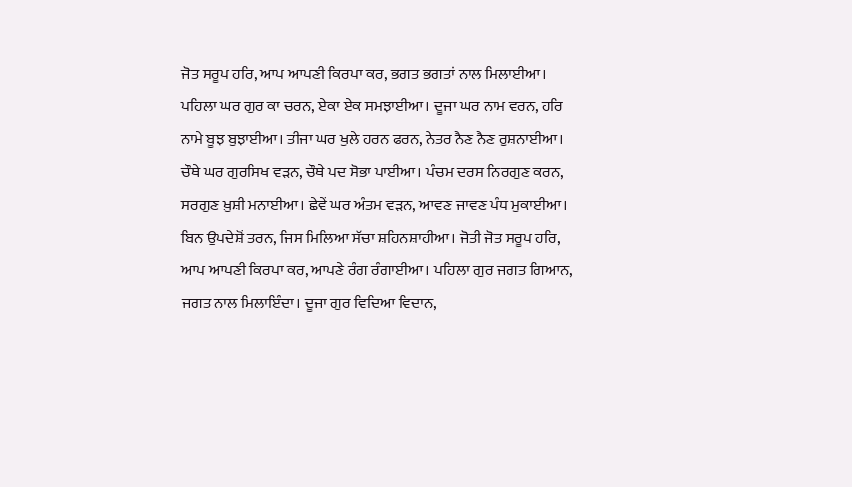ਜੋਤ ਸਰੂਪ ਹਰਿ, ਆਪ ਆਪਣੀ ਕਿਰਪਾ ਕਰ, ਭਗਤ ਭਗਤਾਂ ਨਾਲ ਮਿਲਾਈਆ। ਪਹਿਲਾ ਘਰ ਗੁਰ ਕਾ ਚਰਨ, ਏਕਾ ਏਕ ਸਮਝਾਈਆ। ਦੂਜਾ ਘਰ ਨਾਮ ਵਰਨ, ਹਰਿ ਨਾਮੇ ਬੂਝ ਬੁਝਾਈਆ। ਤੀਜਾ ਘਰ ਖੁਲੇ ਹਰਨ ਫਰਨ, ਨੇਤਰ ਨੈਣ ਨੈਣ ਰੁਸ਼ਨਾਈਆ। ਚੌਥੇ ਘਰ ਗੁਰਸਿਖ ਵੜਨ, ਚੌਥੇ ਪਦ ਸੋਭਾ ਪਾਈਆ। ਪੰਚਮ ਦਰਸ ਨਿਰਗੁਣ ਕਰਨ, ਸਰਗੁਣ ਖ਼ੁਸ਼ੀ ਮਨਾਈਆ। ਛੇਵੇਂ ਘਰ ਅੰਤਮ ਵੜਨ, ਆਵਣ ਜਾਵਣ ਪੰਧ ਮੁਕਾਈਆ। ਬਿਨ ਉਪਦੇਸ਼ੋਂ ਤਰਨ, ਜਿਸ ਮਿਲਿਆ ਸੱਚਾ ਸ਼ਹਿਨਸ਼ਾਹੀਆ। ਜੋਤੀ ਜੋਤ ਸਰੂਪ ਹਰਿ, ਆਪ ਆਪਣੀ ਕਿਰਪਾ ਕਰ, ਆਪਣੇ ਰੰਗ ਰੰਗਾਈਆ। ਪਹਿਲਾ ਗੁਰ ਜਗਤ ਗਿਆਨ, ਜਗਤ ਨਾਲ ਮਿਲਾਇੰਦਾ। ਦੂਜਾ ਗੁਰ ਵਿਦਿਆ ਵਿਦਾਨ,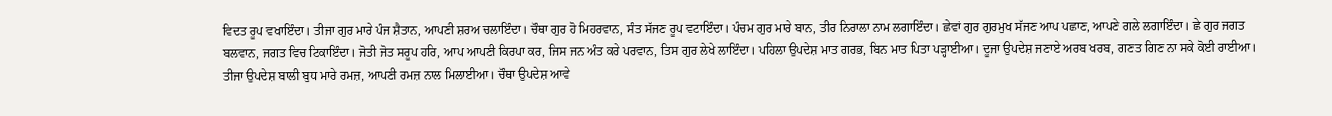ਵਿਦਤ ਰੂਪ ਵਖਾਇੰਦਾ। ਤੀਜਾ ਗੁਰ ਮਾਰੇ ਪੰਜ ਸ਼ੈਤਾਨ, ਆਪਣੀ ਸ਼ਰਅ ਚਲਾਇੰਦਾ। ਚੌਥਾ ਗੁਰ ਹੋ ਮਿਹਰਵਾਨ, ਸੰਤ ਸੱਜਣ ਰੂਪ ਵਟਾਇੰਦਾ। ਪੰਚਮ ਗੁਰ ਮਾਰੇ ਬਾਨ, ਤੀਰ ਨਿਰਾਲਾ ਨਾਮ ਲਗਾਇੰਦਾ। ਛੇਵਾਂ ਗੁਰ ਗੁਰਮੁਖ ਸੱਜਣ ਆਪ ਪਛਾਣ, ਆਪਣੇ ਗਲੇ ਲਗਾਇੰਦਾ। ਛੇ ਗੁਰ ਜਗਤ ਬਲਵਾਨ, ਜਗਤ ਵਿਚ ਟਿਕਾਇੰਦਾ। ਜੋਤੀ ਜੋਤ ਸਰੂਪ ਹਰਿ, ਆਪ ਆਪਣੀ ਕਿਰਪਾ ਕਰ, ਜਿਸ ਜਨ ਅੰਤ ਕਰੇ ਪਰਵਾਨ, ਤਿਸ ਗੁਰ ਲੇਖੇ ਲਾਇੰਦਾ। ਪਹਿਲਾ ਉਪਦੇਸ਼ ਮਾਤ ਗਰਭ, ਬਿਨ ਮਾਤ ਪਿਤਾ ਪੜ੍ਹਾਈਆ। ਦੂਜਾ ਉਪਦੇਸ਼ ਜਣਾਏ ਅਰਬ ਖਰਬ, ਗਣਤ ਗਿਣ ਨਾ ਸਕੇ ਕੋਈ ਰਾਈਆ। ਤੀਜਾ ਉਪਦੇਸ਼ ਬਾਲੀ ਬੁਧ ਮਾਰੇ ਰਮਜ਼, ਆਪਣੀ ਰਮਜ਼ ਨਾਲ ਮਿਲਾਈਆ। ਚੌਥਾ ਉਪਦੇਸ਼ ਆਵੇ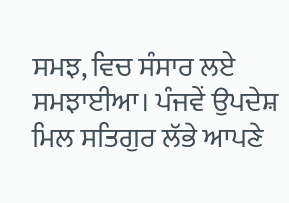ਸਮਝ, ਵਿਚ ਸੰਸਾਰ ਲਏ ਸਮਝਾਈਆ। ਪੰਜਵੇਂ ਉਪਦੇਸ਼ ਮਿਲ ਸਤਿਗੁਰ ਲੱਭੇ ਆਪਣੇ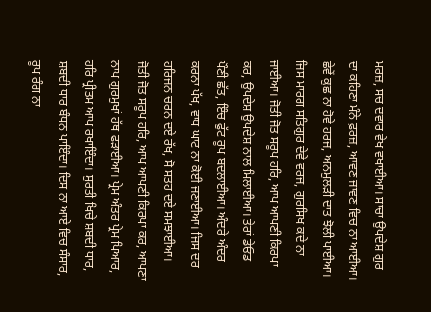ਮਰਜ਼, ਸਚ ਦਵਾਰ ਵੇਖ ਵਖਾਈਆ। ਸਾਚਾ ਉਪਦੇਸ਼ ਗੁਰ ਦਾ ਕਹਿਣਾ ਮੰਨੇ ਫ਼ਰਜ਼, ਆਵਣ ਜਾਵਣ ਵਿਚ ਨਾ ਆਈਆ। ਛੇਵੇਂ ਕੁਛ ਨਾ ਹੋਵੇ ਹਰਜ, ਅਨਮੁਲੜੀ ਦਾਤ ਝੋਲੀ ਪਾਈਆ। ਜਿਸ ਮਾਰਗ ਸਤਿਗੁਰ ਦੇਵੇ ਵਰਜ, ਗੁਰਸਿਖ ਕਦੇ ਨਾ ਜਾਈਆ। ਜੋਤੀ ਜੋਤ ਸਰੂਪ ਹਰਿ, ਆਪ ਆਪਣੀ ਕਿਰਪਾ ਕਰ, ਉਪਦੇਸ਼ ਉਪਦੇਸ਼ ਨਾਲ ਮਿਲਾਈਆ। ਤੇਰਾਂ ਡੇਓਡ ਪੌਣੀ ਛੱਤ, ਇੰਚ ਫੁੱਟ ਰੂਪ ਬਦਲਾਈਆ। ਅੰਦਰੇ ਅੰਦਰ ਕਰਨਾ ਪੱਖ, ਵਾਧ ਘਾਟ ਨਾ ਕੋਈ ਜਣਾਈਆ। ਜਿਸ ਦਰ ਹਰਿਜਨ ਚਰਨ ਦਏ ਰੱਖ, ਸੋ ਸਤਹ ਦਏ ਸਮਝਾਈਆ। ਜੋਤੀ ਜੋਤ ਸਰੂਪ ਹਰਿ, ਆਪ ਆਪਣੀ ਕਿਰਪਾ ਕਰ, ਆਪਣਾ ਨਾਪ ਗੁਰਮੁਖਾਂ ਹੱਥ ਫੜਾਈਆ। ਪ੍ਰੇਮ ਅੰਤਰ ਪ੍ਰੇਮ ਪਿਆਰ, ਹਰਿ ਪ੍ਰੀਤਮ ਆਪ ਰਖਾਇੰਦਾ। ਸੁਰਤੀ ਖਿਚੇ ਸ਼ਬਦੀ ਧਾਰ, ਸ਼ਬਦੀ ਧਾਰ ਬੰਧਨ ਪਾਇੰਦਾ। ਦਿਸ ਨਾ ਆਏ ਵਿਚ ਸੰਸਾਰ, ਰੂਪ ਰੰਗ ਨਾ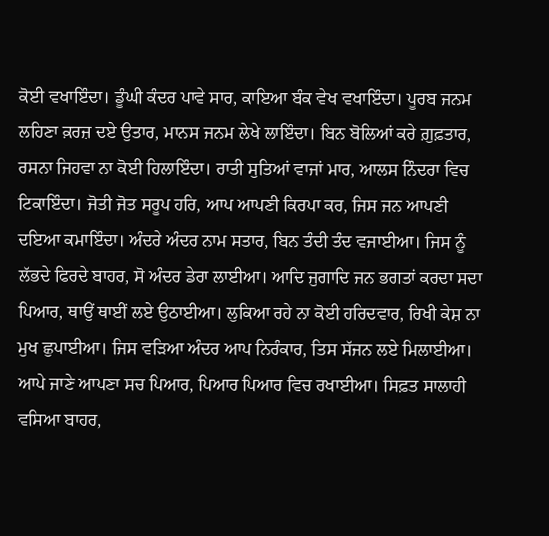ਕੋਈ ਵਖਾਇੰਦਾ। ਡੂੰਘੀ ਕੰਦਰ ਪਾਵੇ ਸਾਰ, ਕਾਇਆ ਬੰਕ ਵੇਖ ਵਖਾਇੰਦਾ। ਪੂਰਬ ਜਨਮ ਲਹਿਣਾ ਕ਼ਰਜ਼ ਦਏ ਉਤਾਰ, ਮਾਨਸ ਜਨਮ ਲੇਖੇ ਲਾਇੰਦਾ। ਬਿਨ ਬੋਲਿਆਂ ਕਰੇ ਗ਼ੁਫ਼ਤਾਰ, ਰਸਨਾ ਜਿਹਵਾ ਨਾ ਕੋਈ ਹਿਲਾਇੰਦਾ। ਰਾਤੀ ਸੁਤਿਆਂ ਵਾਜਾਂ ਮਾਰ, ਆਲਸ ਨਿੰਦਰਾ ਵਿਚ ਟਿਕਾਇੰਦਾ। ਜੋਤੀ ਜੋਤ ਸਰੂਪ ਹਰਿ, ਆਪ ਆਪਣੀ ਕਿਰਪਾ ਕਰ, ਜਿਸ ਜਨ ਆਪਣੀ ਦਇਆ ਕਮਾਇੰਦਾ। ਅੰਦਰੇ ਅੰਦਰ ਨਾਮ ਸਤਾਰ, ਬਿਨ ਤੰਦੀ ਤੰਦ ਵਜਾਈਆ। ਜਿਸ ਨੂੰ ਲੱਭਦੇ ਫਿਰਦੇ ਬਾਹਰ, ਸੋ ਅੰਦਰ ਡੇਰਾ ਲਾਈਆ। ਆਦਿ ਜੁਗਾਦਿ ਜਨ ਭਗਤਾਂ ਕਰਦਾ ਸਦਾ ਪਿਆਰ, ਥਾਉਂ ਥਾਈਂ ਲਏ ਉਠਾਈਆ। ਲੁਕਿਆ ਰਹੇ ਨਾ ਕੋਈ ਹਰਿਦਵਾਰ, ਰਿਖੀ ਕੇਸ਼ ਨਾ ਮੁਖ ਛੁਪਾਈਆ। ਜਿਸ ਵੜਿਆ ਅੰਦਰ ਆਪ ਨਿਰੰਕਾਰ, ਤਿਸ ਸੱਜਨ ਲਏ ਮਿਲਾਈਆ। ਆਪੇ ਜਾਣੇ ਆਪਣਾ ਸਚ ਪਿਆਰ, ਪਿਆਰ ਪਿਆਰ ਵਿਚ ਰਖਾਈਆ। ਸਿਫ਼ਤ ਸਾਲਾਹੀ ਵਸਿਆ ਬਾਹਰ,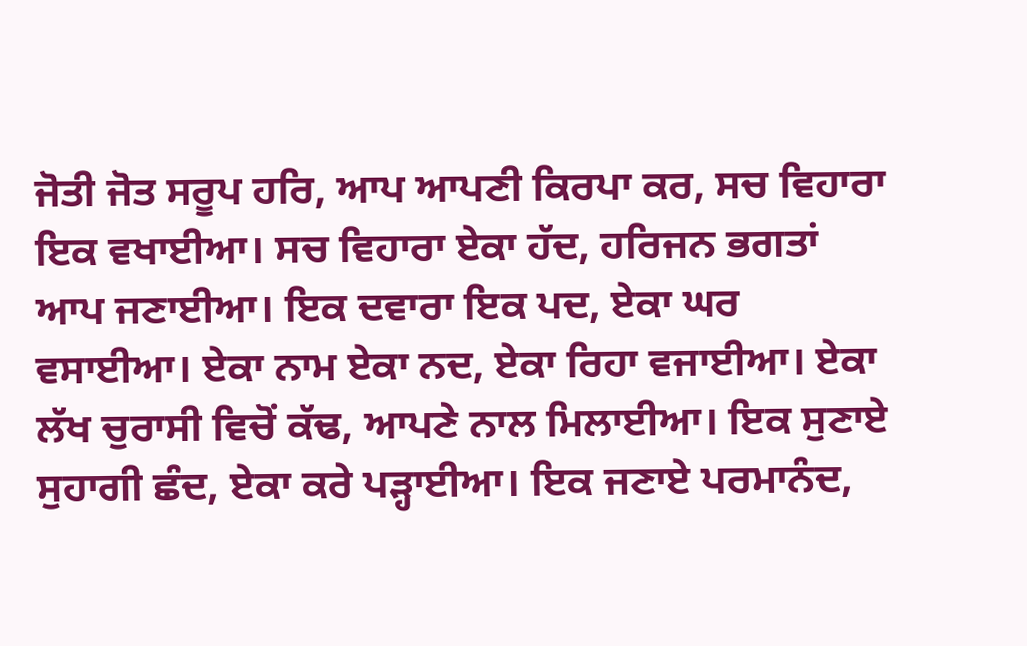ਜੋਤੀ ਜੋਤ ਸਰੂਪ ਹਰਿ, ਆਪ ਆਪਣੀ ਕਿਰਪਾ ਕਰ, ਸਚ ਵਿਹਾਰਾ ਇਕ ਵਖਾਈਆ। ਸਚ ਵਿਹਾਰਾ ਏਕਾ ਹੱਦ, ਹਰਿਜਨ ਭਗਤਾਂ ਆਪ ਜਣਾਈਆ। ਇਕ ਦਵਾਰਾ ਇਕ ਪਦ, ਏਕਾ ਘਰ ਵਸਾਈਆ। ਏਕਾ ਨਾਮ ਏਕਾ ਨਦ, ਏਕਾ ਰਿਹਾ ਵਜਾਈਆ। ਏਕਾ ਲੱਖ ਚੁਰਾਸੀ ਵਿਚੋਂ ਕੱਢ, ਆਪਣੇ ਨਾਲ ਮਿਲਾਈਆ। ਇਕ ਸੁਣਾਏ ਸੁਹਾਗੀ ਛੰਦ, ਏਕਾ ਕਰੇ ਪੜ੍ਹਾਈਆ। ਇਕ ਜਣਾਏ ਪਰਮਾਨੰਦ,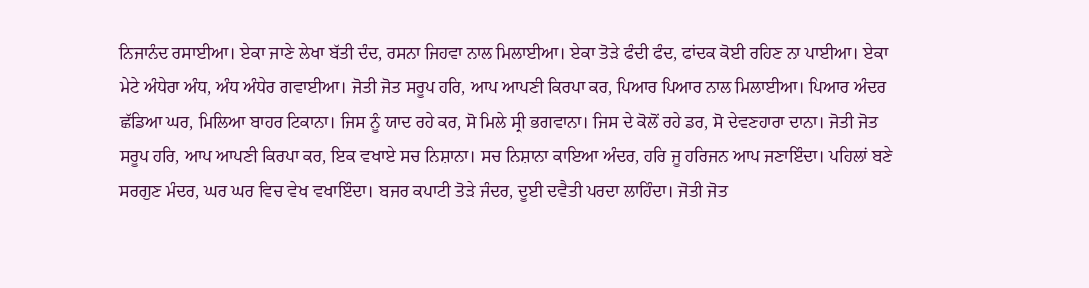ਨਿਜਾਨੰਦ ਰਸਾਈਆ। ਏਕਾ ਜਾਣੇ ਲੇਖਾ ਬੱਤੀ ਦੰਦ, ਰਸਨਾ ਜਿਹਵਾ ਨਾਲ ਮਿਲਾਈਆ। ਏਕਾ ਤੋੜੇ ਫੰਦੀ ਫੰਦ, ਫਾਂਦਕ ਕੋਈ ਰਹਿਣ ਨਾ ਪਾਈਆ। ਏਕਾ ਮੇਟੇ ਅੰਧੇਰਾ ਅੰਧ, ਅੰਧ ਅੰਧੇਰ ਗਵਾਈਆ। ਜੋਤੀ ਜੋਤ ਸਰੂਪ ਹਰਿ, ਆਪ ਆਪਣੀ ਕਿਰਪਾ ਕਰ, ਪਿਆਰ ਪਿਆਰ ਨਾਲ ਮਿਲਾਈਆ। ਪਿਆਰ ਅੰਦਰ ਛੱਡਿਆ ਘਰ, ਮਿਲਿਆ ਬਾਹਰ ਟਿਕਾਨਾ। ਜਿਸ ਨੂੰ ਯਾਦ ਰਹੇ ਕਰ, ਸੋ ਮਿਲੇ ਸ੍ਰੀ ਭਗਵਾਨਾ। ਜਿਸ ਦੇ ਕੋਲੋਂ ਰਹੇ ਡਰ, ਸੋ ਦੇਵਣਹਾਰਾ ਦਾਨਾ। ਜੋਤੀ ਜੋਤ ਸਰੂਪ ਹਰਿ, ਆਪ ਆਪਣੀ ਕਿਰਪਾ ਕਰ, ਇਕ ਵਖਾਏ ਸਚ ਨਿਸ਼ਾਨਾ। ਸਚ ਨਿਸ਼ਾਨਾ ਕਾਇਆ ਅੰਦਰ, ਹਰਿ ਜੂ ਹਰਿਜਨ ਆਪ ਜਣਾਇੰਦਾ। ਪਹਿਲਾਂ ਬਣੇ ਸਰਗੁਣ ਮੰਦਰ, ਘਰ ਘਰ ਵਿਚ ਵੇਖ ਵਖਾਇੰਦਾ। ਬਜਰ ਕਪਾਟੀ ਤੋੜੇ ਜੰਦਰ, ਦੂਈ ਦਵੈਤੀ ਪਰਦਾ ਲਾਹਿੰਦਾ। ਜੋਤੀ ਜੋਤ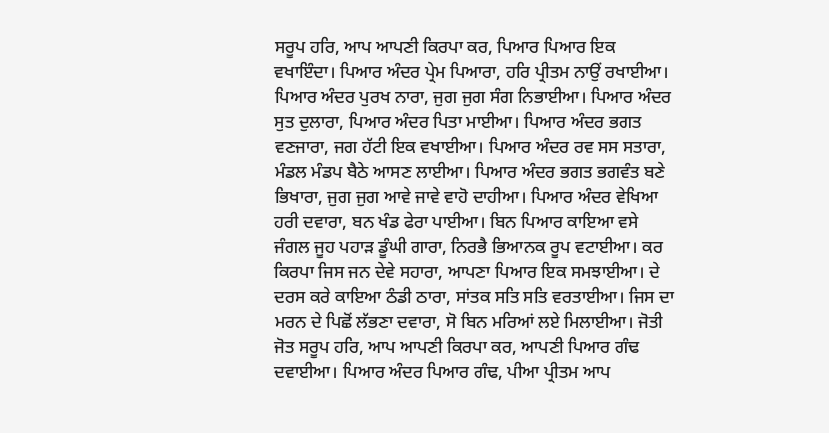ਸਰੂਪ ਹਰਿ, ਆਪ ਆਪਣੀ ਕਿਰਪਾ ਕਰ, ਪਿਆਰ ਪਿਆਰ ਇਕ ਵਖਾਇੰਦਾ। ਪਿਆਰ ਅੰਦਰ ਪ੍ਰੇਮ ਪਿਆਰਾ, ਹਰਿ ਪ੍ਰੀਤਮ ਨਾਉਂ ਰਖਾਈਆ। ਪਿਆਰ ਅੰਦਰ ਪੁਰਖ ਨਾਰਾ, ਜੁਗ ਜੁਗ ਸੰਗ ਨਿਭਾਈਆ। ਪਿਆਰ ਅੰਦਰ ਸੁਤ ਦੁਲਾਰਾ, ਪਿਆਰ ਅੰਦਰ ਪਿਤਾ ਮਾਈਆ। ਪਿਆਰ ਅੰਦਰ ਭਗਤ ਵਣਜਾਰਾ, ਜਗ ਹੱਟੀ ਇਕ ਵਖਾਈਆ। ਪਿਆਰ ਅੰਦਰ ਰਵ ਸਸ ਸਤਾਰਾ, ਮੰਡਲ ਮੰਡਪ ਬੈਠੇ ਆਸਣ ਲਾਈਆ। ਪਿਆਰ ਅੰਦਰ ਭਗਤ ਭਗਵੰਤ ਬਣੇ ਭਿਖਾਰਾ, ਜੁਗ ਜੁਗ ਆਵੇ ਜਾਵੇ ਵਾਹੋ ਦਾਹੀਆ। ਪਿਆਰ ਅੰਦਰ ਵੇਖਿਆ ਹਰੀ ਦਵਾਰਾ, ਬਨ ਖੰਡ ਫੇਰਾ ਪਾਈਆ। ਬਿਨ ਪਿਆਰ ਕਾਇਆ ਵਸੇ ਜੰਗਲ ਜੂਹ ਪਹਾੜ ਡੂੰਘੀ ਗਾਰਾ, ਨਿਰਭੈ ਭਿਆਨਕ ਰੂਪ ਵਟਾਈਆ। ਕਰ ਕਿਰਪਾ ਜਿਸ ਜਨ ਦੇਵੇ ਸਹਾਰਾ, ਆਪਣਾ ਪਿਆਰ ਇਕ ਸਮਝਾਈਆ। ਦੇ ਦਰਸ ਕਰੇ ਕਾਇਆ ਠੰਡੀ ਠਾਰਾ, ਸਾਂਤਕ ਸਤਿ ਸਤਿ ਵਰਤਾਈਆ। ਜਿਸ ਦਾ ਮਰਨ ਦੇ ਪਿਛੋਂ ਲੱਭਣਾ ਦਵਾਰਾ, ਸੋ ਬਿਨ ਮਰਿਆਂ ਲਏ ਮਿਲਾਈਆ। ਜੋਤੀ ਜੋਤ ਸਰੂਪ ਹਰਿ, ਆਪ ਆਪਣੀ ਕਿਰਪਾ ਕਰ, ਆਪਣੀ ਪਿਆਰ ਗੰਢ ਦਵਾਈਆ। ਪਿਆਰ ਅੰਦਰ ਪਿਆਰ ਗੰਢ, ਪੀਆ ਪ੍ਰੀਤਮ ਆਪ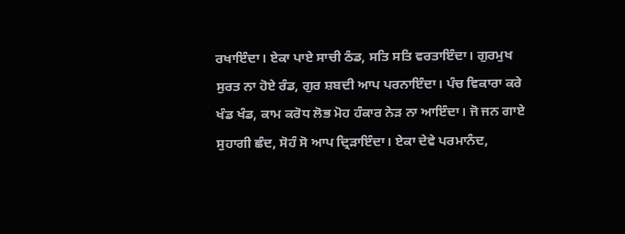ਰਖਾਇੰਦਾ। ਏਕਾ ਪਾਏ ਸਾਚੀ ਠੰਡ, ਸਤਿ ਸਤਿ ਵਰਤਾਇੰਦਾ। ਗੁਰਮੁਖ ਸੁਰਤ ਨਾ ਹੋਏ ਰੰਡ, ਗੁਰ ਸ਼ਬਦੀ ਆਪ ਪਰਨਾਇੰਦਾ। ਪੰਚ ਵਿਕਾਰਾ ਕਰੇ ਖੰਡ ਖੰਡ, ਕਾਮ ਕਰੋਧ ਲੋਭ ਮੋਹ ਹੰਕਾਰ ਨੇੜ ਨਾ ਆਇੰਦਾ। ਜੋ ਜਨ ਗਾਏ ਸੁਹਾਗੀ ਛੰਦ, ਸੋਹੰ ਸੋ ਆਪ ਦ੍ਰਿੜਾਇੰਦਾ। ਏਕਾ ਦੇਵੇ ਪਰਮਾਨੰਦ,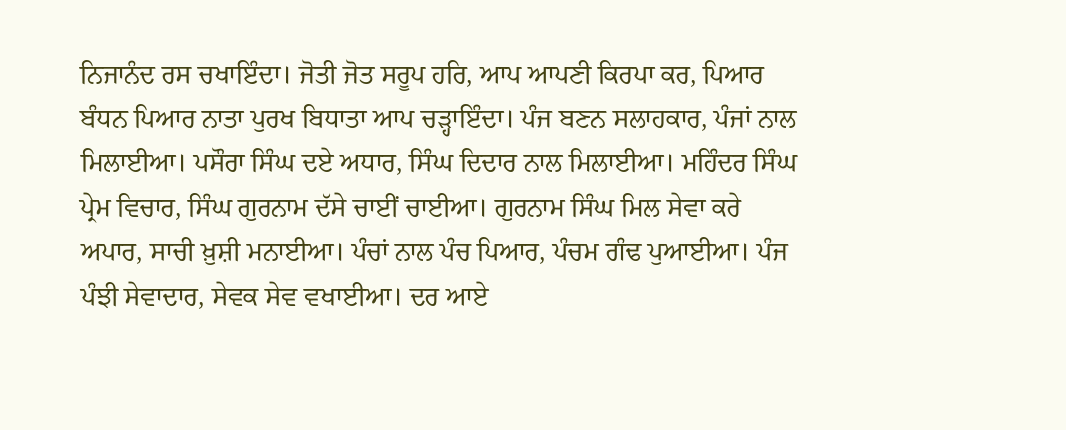ਨਿਜਾਨੰਦ ਰਸ ਚਖਾਇੰਦਾ। ਜੋਤੀ ਜੋਤ ਸਰੂਪ ਹਰਿ, ਆਪ ਆਪਣੀ ਕਿਰਪਾ ਕਰ, ਪਿਆਰ ਬੰਧਨ ਪਿਆਰ ਨਾਤਾ ਪੁਰਖ ਬਿਧਾਤਾ ਆਪ ਚੜ੍ਹਾਇੰਦਾ। ਪੰਜ ਬਣਨ ਸਲਾਹਕਾਰ, ਪੰਜਾਂ ਨਾਲ ਮਿਲਾਈਆ। ਪਸੌਰਾ ਸਿੰਘ ਦਏ ਅਧਾਰ, ਸਿੰਘ ਦਿਦਾਰ ਨਾਲ ਮਿਲਾਈਆ। ਮਹਿੰਦਰ ਸਿੰਘ ਪ੍ਰੇਮ ਵਿਚਾਰ, ਸਿੰਘ ਗੁਰਨਾਮ ਦੱਸੇ ਚਾਈਂ ਚਾਈਆ। ਗੁਰਨਾਮ ਸਿੰਘ ਮਿਲ ਸੇਵਾ ਕਰੇ ਅਪਾਰ, ਸਾਚੀ ਖ਼ੁਸ਼ੀ ਮਨਾਈਆ। ਪੰਚਾਂ ਨਾਲ ਪੰਚ ਪਿਆਰ, ਪੰਚਮ ਗੰਢ ਪੁਆਈਆ। ਪੰਜ ਪੰਝੀ ਸੇਵਾਦਾਰ, ਸੇਵਕ ਸੇਵ ਵਖਾਈਆ। ਦਰ ਆਏ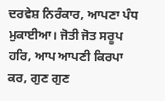ਦਰਵੇਸ਼ ਨਿਰੰਕਾਰ, ਆਪਣਾ ਪੰਧ ਮੁਕਾਈਆ। ਜੋਤੀ ਜੋਤ ਸਰੂਪ ਹਰਿ, ਆਪ ਆਪਣੀ ਕਿਰਪਾ ਕਰ, ਗੁਣ ਗੁਣ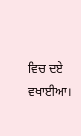ਵਿਚ ਦਏ ਵਖਾਈਆ।